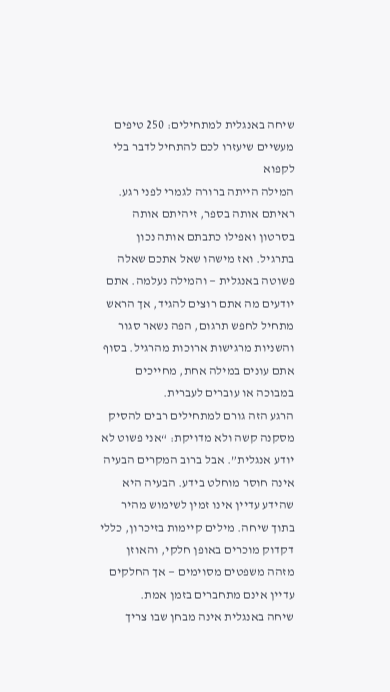שיחה באנגלית למתחילים: 250 טיפים מעשיים שיעזרו לכם להתחיל לדבר בלי לקפוא
המילה הייתה ברורה לגמרי לפני רגע. ראיתם אותה בספר, זיהיתם אותה בסרטון ואפילו כתבתם אותה נכון בתרגיל. ואז מישהו שאל אתכם שאלה פשוטה באנגלית — והמילה נעלמה. אתם יודעים מה אתם רוצים להגיד, אך הראש מתחיל לחפש תרגום, הפה נשאר סגור והשניות מרגישות ארוכות מהרגיל. בסוף אתם עונים במילה אחת, מחייכים במבוכה או עוברים לעברית.
הרגע הזה גורם למתחילים רבים להסיק מסקנה קשה ולא מדויקת: “אני פשוט לא יודע אנגלית”. אבל ברוב המקרים הבעיה אינה חוסר מוחלט בידע. הבעיה היא שהידע עדיין אינו זמין לשימוש מהיר בתוך שיחה. מילים קיימות בזיכרון, כללי דקדוק מוכרים באופן חלקי, והאוזן מזהה משפטים מסוימים — אך החלקים עדיין אינם מתחברים בזמן אמת.
שיחה באנגלית אינה מבחן שבו צריך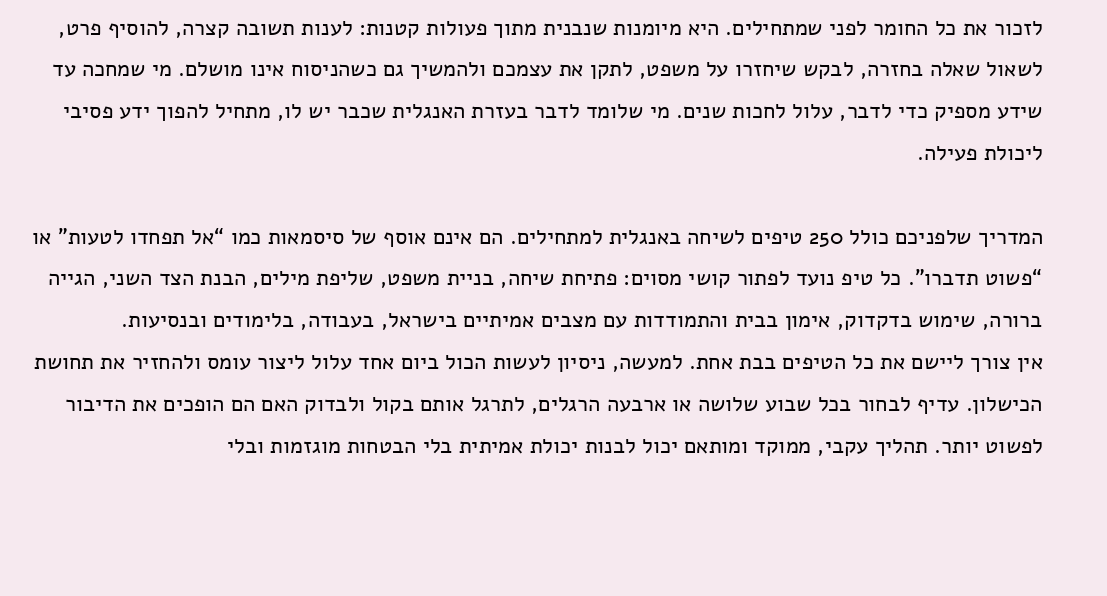לזכור את כל החומר לפני שמתחילים. היא מיומנות שנבנית מתוך פעולות קטנות: לענות תשובה קצרה, להוסיף פרט, לשאול שאלה בחזרה, לבקש שיחזרו על משפט, לתקן את עצמכם ולהמשיך גם כשהניסוח אינו מושלם. מי שמחכה עד שידע מספיק כדי לדבר, עלול לחכות שנים. מי שלומד לדבר בעזרת האנגלית שכבר יש לו, מתחיל להפוך ידע פסיבי ליכולת פעילה.

המדריך שלפניכם כולל 250 טיפים לשיחה באנגלית למתחילים. הם אינם אוסף של סיסמאות כמו “אל תפחדו לטעות” או “פשוט תדברו”. כל טיפ נועד לפתור קושי מסוים: פתיחת שיחה, בניית משפט, שליפת מילים, הבנת הצד השני, הגייה ברורה, שימוש בדקדוק, אימון בבית והתמודדות עם מצבים אמיתיים בישראל, בעבודה, בלימודים ובנסיעות.
אין צורך ליישם את כל הטיפים בבת אחת. למעשה, ניסיון לעשות הכול ביום אחד עלול ליצור עומס ולהחזיר את תחושת הכישלון. עדיף לבחור בכל שבוע שלושה או ארבעה הרגלים, לתרגל אותם בקול ולבדוק האם הם הופכים את הדיבור לפשוט יותר. תהליך עקבי, ממוקד ומותאם יכול לבנות יכולת אמיתית בלי הבטחות מוגזמות ובלי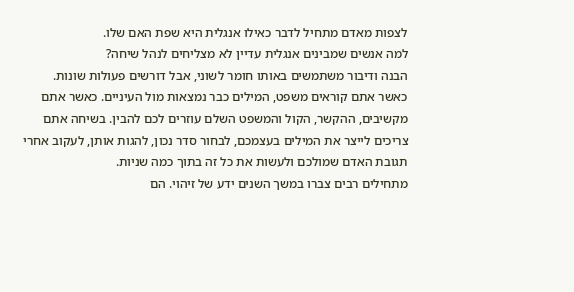לצפות מאדם מתחיל לדבר כאילו אנגלית היא שפת האם שלו.
למה אנשים שמבינים אנגלית עדיין לא מצליחים לנהל שיחה?
הבנה ודיבור משתמשים באותו חומר לשוני, אבל דורשים פעולות שונות. כאשר אתם קוראים משפט, המילים כבר נמצאות מול העיניים. כאשר אתם מקשיבים, ההקשר, הקול והמשפט השלם עוזרים לכם להבין. בשיחה אתם צריכים לייצר את המילים בעצמכם, לבחור סדר נכון, להגות אותן, לעקוב אחרי תגובת האדם שמולכם ולעשות את כל זה בתוך כמה שניות.
מתחילים רבים צברו במשך השנים ידע של זיהוי. הם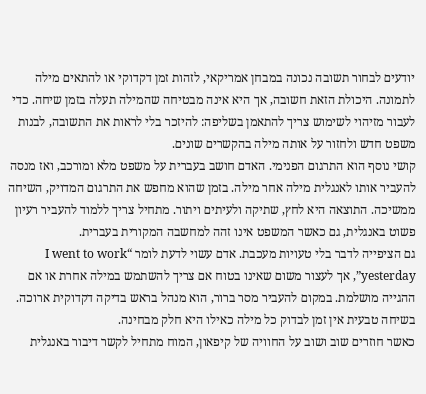יודעים לבחור תשובה נכונה במבחן אמריקאי, לזהות זמן דקדוקי או להתאים מילה לתמונה. היכולת הזאת חשובה, אך היא אינה מבטיחה שהמילה תעלה בזמן שיחה. כדי לעבור מזיהוי לשימוש צריך להתאמן בשליפה: להיזכר בלי לראות את התשובה, לבנות משפט חדש ולחזור על אותה מילה בהקשרים שונים.
קושי נוסף הוא התרגום הפנימי. האדם חושב בעברית על משפט מלא ומורכב, ואז מנסה להעביר אותו לאנגלית מילה אחר מילה. בזמן שהוא מחפש את התרגום המדויק, השיחה ממשיכה. התוצאה היא לחץ, שתיקה ולעיתים ויתור. מתחיל צריך ללמוד להעביר רעיון פשוט באנגלית, גם כאשר המשפט אינו זהה למחשבה המקורית בעברית.
גם הציפייה לדבר בלי טעויות מעכבת. אדם עשוי לדעת לומר “I went to work yesterday”, אך לעצור משום שאינו בטוח אם צריך להשתמש במילה אחרת או אם ההגייה מושלמת. במקום להעביר מסר ברור, הוא מנהל בראש בדיקה דקדוקית ארוכה. בשיחה טבעית אין זמן לבדוק כל מילה כאילו היא חלק מבחינה.
כאשר חוזרים שוב ושוב על החוויה של קיפאון, המוח מתחיל לקשר דיבור באנגלית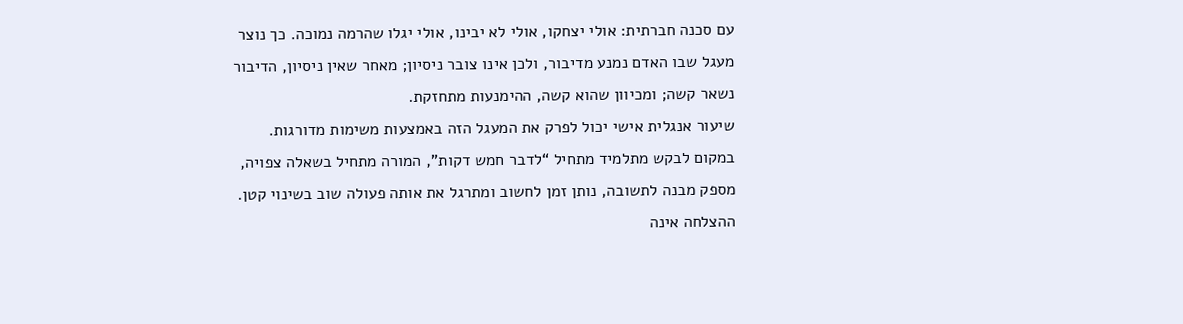עם סכנה חברתית: אולי יצחקו, אולי לא יבינו, אולי יגלו שהרמה נמוכה. כך נוצר מעגל שבו האדם נמנע מדיבור, ולכן אינו צובר ניסיון; מאחר שאין ניסיון, הדיבור נשאר קשה; ומכיוון שהוא קשה, ההימנעות מתחזקת.
שיעור אנגלית אישי יכול לפרק את המעגל הזה באמצעות משימות מדורגות. במקום לבקש מתלמיד מתחיל “לדבר חמש דקות”, המורה מתחיל בשאלה צפויה, מספק מבנה לתשובה, נותן זמן לחשוב ומתרגל את אותה פעולה שוב בשינוי קטן. ההצלחה אינה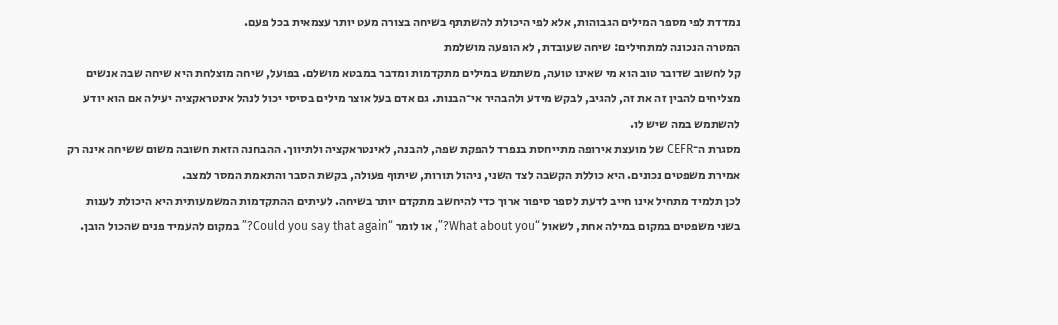נמדדת לפי מספר המילים הגבוהות, אלא לפי היכולת להשתתף בשיחה בצורה מעט יותר עצמאית בכל פעם.
המטרה הנכונה למתחילים: שיחה שעובדת, לא הופעה מושלמת
קל לחשוב שדובר טוב הוא מי שאינו טועה, משתמש במילים מתקדמות ומדבר במבטא מושלם. בפועל, שיחה מוצלחת היא שיחה שבה אנשים מצליחים להבין זה את זה, להגיב, לבקש מידע ולהבהיר אי־הבנות. גם אדם בעל אוצר מילים בסיסי יכול לנהל אינטראקציה יעילה אם הוא יודע להשתמש במה שיש לו.
מסגרת ה־CEFR של מועצת אירופה מתייחסת בנפרד להפקת שפה, להבנה, לאינטראקציה ולתיווך. ההבחנה הזאת חשובה משום ששיחה אינה רק אמירת משפטים נכונים. היא כוללת הקשבה לצד השני, ניהול תורות, שיתוף פעולה, בקשת הסבר והתאמת המסר למצב.
לכן תלמיד מתחיל אינו חייב לדעת לספר סיפור ארוך כדי להיחשב מתקדם יותר בשיחה. לעיתים ההתקדמות המשמעותית היא היכולת לענות בשני משפטים במקום במילה אחת, לשאול “What about you?”, או לומר “Could you say that again?” במקום להעמיד פנים שהכול הובן.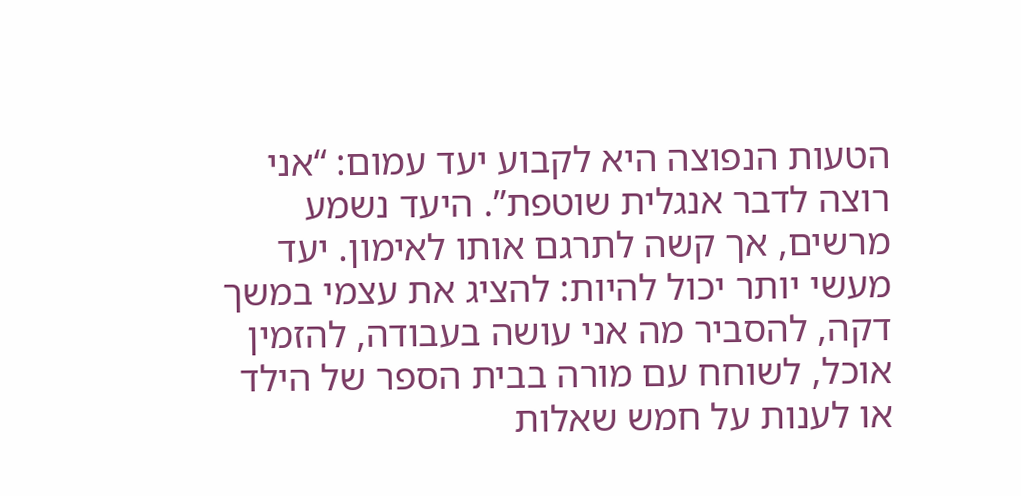הטעות הנפוצה היא לקבוע יעד עמום: “אני רוצה לדבר אנגלית שוטפת”. היעד נשמע מרשים, אך קשה לתרגם אותו לאימון. יעד מעשי יותר יכול להיות: להציג את עצמי במשך דקה, להסביר מה אני עושה בעבודה, להזמין אוכל, לשוחח עם מורה בבית הספר של הילד או לענות על חמש שאלות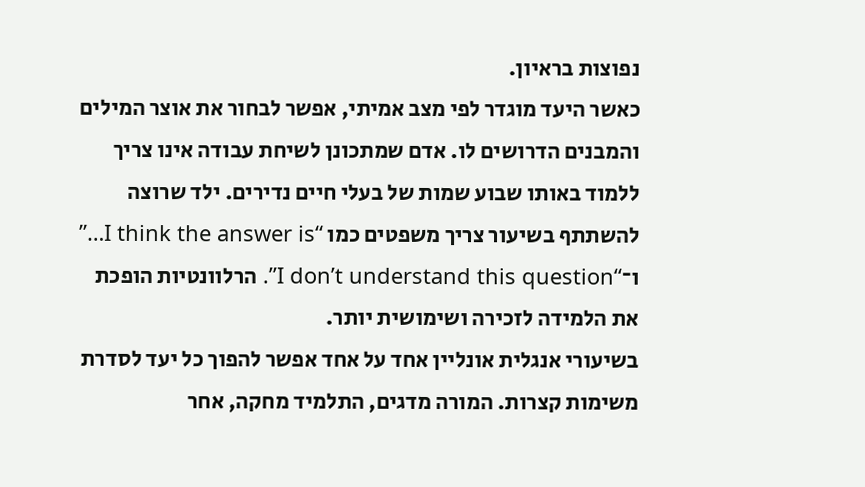נפוצות בראיון.
כאשר היעד מוגדר לפי מצב אמיתי, אפשר לבחור את אוצר המילים והמבנים הדרושים לו. אדם שמתכונן לשיחת עבודה אינו צריך ללמוד באותו שבוע שמות של בעלי חיים נדירים. ילד שרוצה להשתתף בשיעור צריך משפטים כמו “I think the answer is…” ו־“I don’t understand this question”. הרלוונטיות הופכת את הלמידה לזכירה ושימושית יותר.
בשיעורי אנגלית אונליין אחד על אחד אפשר להפוך כל יעד לסדרת משימות קצרות. המורה מדגים, התלמיד מחקה, אחר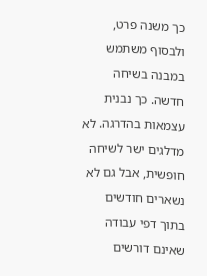כך משנה פרט, ולבסוף משתמש במבנה בשיחה חדשה. כך נבנית עצמאות בהדרגה. לא מדלגים ישר לשיחה חופשית, אבל גם לא נשארים חודשים בתוך דפי עבודה שאינם דורשים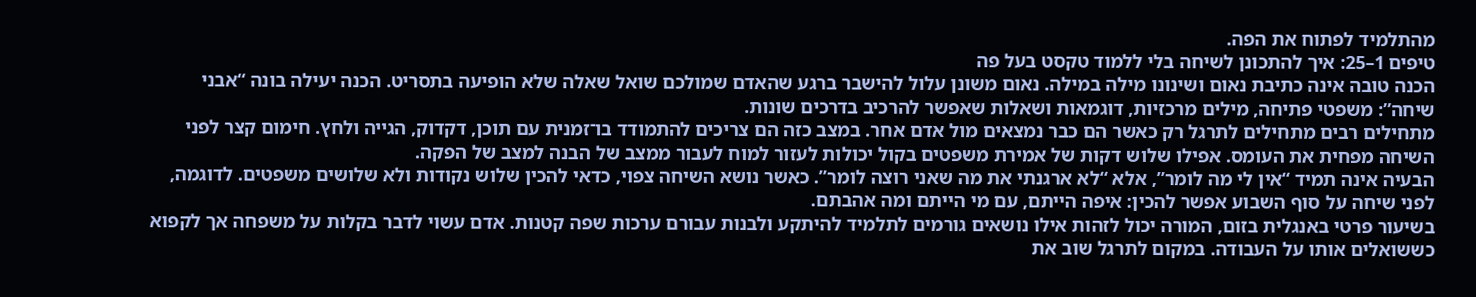מהתלמיד לפתוח את הפה.
טיפים 1–25: איך להתכונן לשיחה בלי ללמוד טקסט בעל פה
הכנה טובה אינה כתיבת נאום ושינונו מילה במילה. נאום משונן עלול להישבר ברגע שהאדם שמולכם שואל שאלה שלא הופיעה בתסריט. הכנה יעילה בונה “אבני שיחה”: משפטי פתיחה, מילים מרכזיות, דוגמאות ושאלות שאפשר להרכיב בדרכים שונות.
מתחילים רבים מתחילים לתרגל רק כאשר הם כבר נמצאים מול אדם אחר. במצב כזה הם צריכים להתמודד בו־זמנית עם תוכן, דקדוק, הגייה ולחץ. חימום קצר לפני השיחה מפחית את העומס. אפילו שלוש דקות של אמירת משפטים בקול יכולות לעזור למוח לעבור ממצב של הבנה למצב של הפקה.
הבעיה אינה תמיד “אין לי מה לומר”, אלא “לא ארגנתי את מה שאני רוצה לומר”. כאשר נושא השיחה צפוי, כדאי להכין שלוש נקודות ולא שלושים משפטים. לדוגמה, לפני שיחה על סוף השבוע אפשר להכין: איפה הייתם, עם מי הייתם ומה אהבתם.
בשיעור פרטי באנגלית בזום, המורה יכול לזהות אילו נושאים גורמים לתלמיד להיתקע ולבנות עבורם ערכות שפה קטנות. אדם עשוי לדבר בקלות על משפחה אך לקפוא כששואלים אותו על העבודה. במקום לתרגל שוב את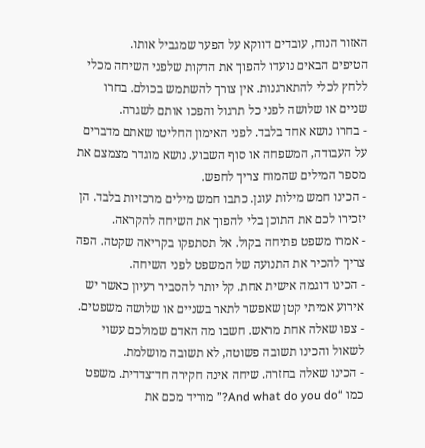האזור הנוח, עובדים דווקא על הפער שמגביל אותו.
הטיפים הבאים נועדו להפוך את הדקות שלפני השיחה מכלי ללחץ לכלי להתארגנות. אין צורך להשתמש בכולם. בחרו שניים או שלושה לפני כל תרגול והפכו אותם לשגרה.
- בחרו נושא אחד בלבד. לפני האימון החליטו שאתם מדברים על העבודה, המשפחה או סוף השבוע. נושא מוגדר מצמצם את מספר המילים שהמוח צריך לחפש.
- הכינו חמש מילות עוגן. כתבו חמש מילים מרכזיות בלבד. הן יזכירו לכם את התוכן בלי להפוך את השיחה להקראה.
- אמרו משפט פתיחה בקול. אל תסתפקו בקריאה שקטה. הפה צריך להכיר את התנועה של המשפט לפני השיחה.
- הכינו דוגמה אישית אחת. קל יותר להסביר רעיון כאשר יש אירוע אמיתי קטן שאפשר לתאר בשניים או שלושה משפטים.
- צפו שאלה אחת מראש. חשבו מה האדם שמולכם עשוי לשאול והכינו תשובה פשוטה, לא תשובה מושלמת.
- הכינו שאלה בחזרה. שיחה אינה חקירה חד־צדדית. משפט כמו “And what do you do?” מוריד מכם את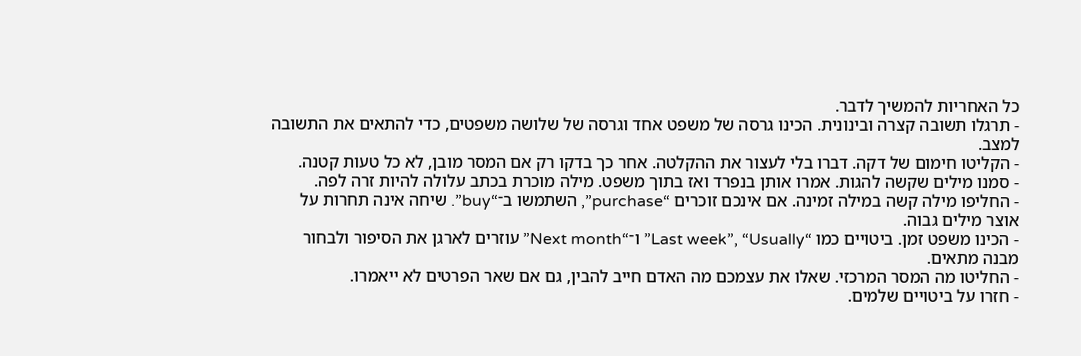כל האחריות להמשיך לדבר.
- תרגלו תשובה קצרה ובינונית. הכינו גרסה של משפט אחד וגרסה של שלושה משפטים, כדי להתאים את התשובה למצב.
- הקליטו חימום של דקה. דברו בלי לעצור את ההקלטה. אחר כך בדקו רק אם המסר מובן, לא כל טעות קטנה.
- סמנו מילים שקשה להגות. אמרו אותן בנפרד ואז בתוך משפט. מילה מוכרת בכתב עלולה להיות זרה לפה.
- החליפו מילה קשה במילה זמינה. אם אינכם זוכרים “purchase”, השתמשו ב־“buy”. שיחה אינה תחרות על אוצר מילים גבוה.
- הכינו משפט זמן. ביטויים כמו “Last week”, “Usually” ו־“Next month” עוזרים לארגן את הסיפור ולבחור מבנה מתאים.
- החליטו מה המסר המרכזי. שאלו את עצמכם מה האדם חייב להבין, גם אם שאר הפרטים לא ייאמרו.
- חזרו על ביטויים שלמים.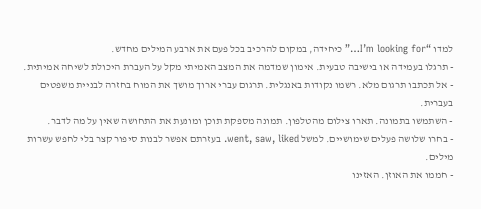למדו “I’m looking for…” כיחידה, במקום להרכיב בכל פעם את ארבע המילים מחדש.
- תרגלו בעמידה או בישיבה טבעית. אימון שמדמה את המצב האמיתי מקל על העברת היכולת לשיחה אמיתית.
- אל תכתבו תרגום מלא. רשמו נקודות באנגלית. תרגום עברי ארוך מושך את המוח בחזרה לבניית משפטים בעברית.
- השתמשו בתמונה. תארו צילום מהטלפון. תמונה מספקת תוכן ומונעת את התחושה שאין על מה לדבר.
- בחרו שלושה פעלים שימושיים. למשל went, saw, liked. בעזרתם אפשר לבנות סיפור קצר בלי לחפש עשרות מילים.
- חממו את האוזן. האזינו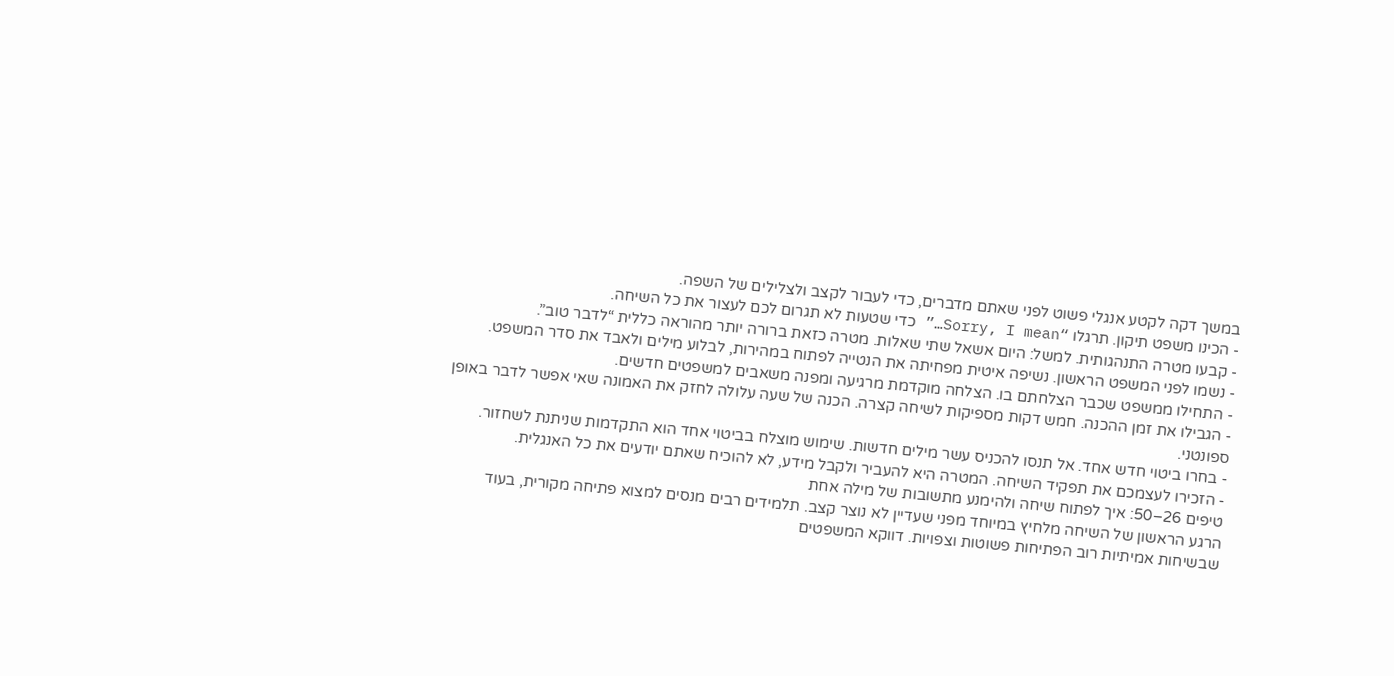במשך דקה לקטע אנגלי פשוט לפני שאתם מדברים, כדי לעבור לקצב ולצלילים של השפה.
- הכינו משפט תיקון. תרגלו “Sorry, I mean…” כדי שטעות לא תגרום לכם לעצור את כל השיחה.
- קבעו מטרה התנהגותית. למשל: היום אשאל שתי שאלות. מטרה כזאת ברורה יותר מהוראה כללית “לדבר טוב”.
- נשמו לפני המשפט הראשון. נשיפה איטית מפחיתה את הנטייה לפתוח במהירות, לבלוע מילים ולאבד את סדר המשפט.
- התחילו ממשפט שכבר הצלחתם בו. הצלחה מוקדמת מרגיעה ומפנה משאבים למשפטים חדשים.
- הגבילו את זמן ההכנה. חמש דקות מספיקות לשיחה קצרה. הכנה של שעה עלולה לחזק את האמונה שאי אפשר לדבר באופן ספונטני.
- בחרו ביטוי חדש אחד. אל תנסו להכניס עשר מילים חדשות. שימוש מוצלח בביטוי אחד הוא התקדמות שניתנת לשחזור.
- הזכירו לעצמכם את תפקיד השיחה. המטרה היא להעביר ולקבל מידע, לא להוכיח שאתם יודעים את כל האנגלית.
טיפים 26–50: איך לפתוח שיחה ולהימנע מתשובות של מילה אחת
הרגע הראשון של השיחה מלחיץ במיוחד מפני שעדיין לא נוצר קצב. תלמידים רבים מנסים למצוא פתיחה מקורית, בעוד שבשיחות אמיתיות רוב הפתיחות פשוטות וצפויות. דווקא המשפטים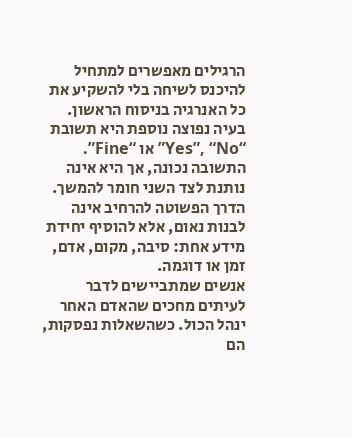הרגילים מאפשרים למתחיל להיכנס לשיחה בלי להשקיע את כל האנרגיה בניסוח הראשון.
בעיה נפוצה נוספת היא תשובת “Yes”, “No” או “Fine”. התשובה נכונה, אך היא אינה נותנת לצד השני חומר להמשך. הדרך הפשוטה להרחיב אינה לבנות נאום, אלא להוסיף יחידת מידע אחת: סיבה, מקום, אדם, זמן או דוגמה.
אנשים שמתביישים לדבר לעיתים מחכים שהאדם האחר ינהל הכול. כשהשאלות נפסקות, הם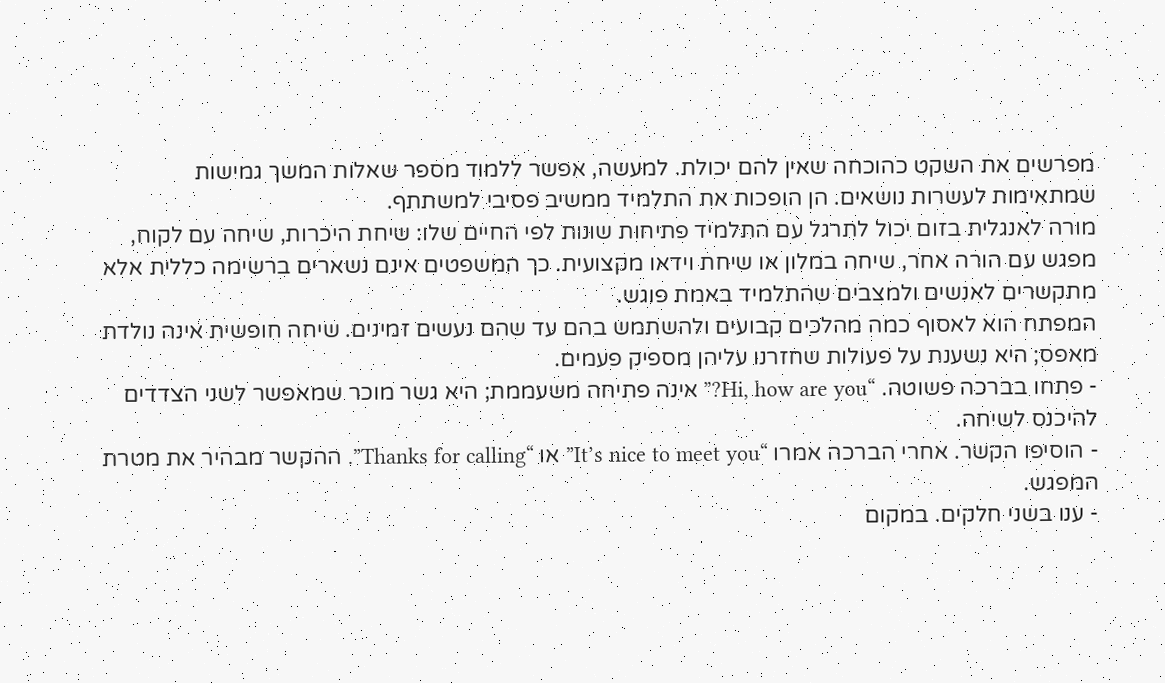מפרשים את השקט כהוכחה שאין להם יכולת. למעשה, אפשר ללמוד מספר שאלות המשך גמישות שמתאימות לעשרות נושאים. הן הופכות את התלמיד ממשיב פסיבי למשתתף.
מורה לאנגלית בזום יכול לתרגל עם התלמיד פתיחות שונות לפי החיים שלו: שיחת היכרות, שיחה עם לקוח, מפגש עם הורה אחר, שיחה במלון או שיחת וידאו מקצועית. כך המשפטים אינם נשארים ברשימה כללית אלא מתקשרים לאנשים ולמצבים שהתלמיד באמת פוגש.
המפתח הוא לאסוף כמה מהלכים קבועים ולהשתמש בהם עד שהם נעשים זמינים. שיחה חופשית אינה נולדת מאפס; היא נשענת על פעולות שחזרנו עליהן מספיק פעמים.
- פתחו בברכה פשוטה. “Hi, how are you?” אינה פתיחה משעממת; היא גשר מוכר שמאפשר לשני הצדדים להיכנס לשיחה.
- הוסיפו הקשר. אחרי הברכה אמרו “It’s nice to meet you” או “Thanks for calling”. ההקשר מבהיר את מטרת המפגש.
- ענו בשני חלקים. במקום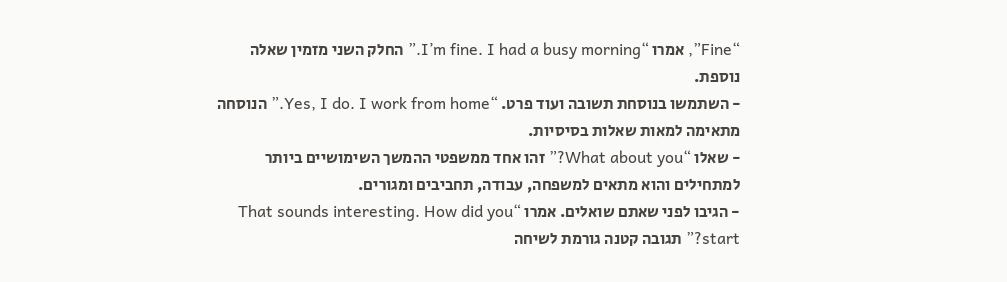“Fine”, אמרו “I’m fine. I had a busy morning.” החלק השני מזמין שאלה נוספת.
- השתמשו בנוסחת תשובה ועוד פרט. “Yes, I do. I work from home.” הנוסחה מתאימה למאות שאלות בסיסיות.
- שאלו “What about you?” זהו אחד ממשפטי ההמשך השימושיים ביותר למתחילים והוא מתאים למשפחה, עבודה, תחביבים ומגורים.
- הגיבו לפני שאתם שואלים. אמרו “That sounds interesting. How did you start?” תגובה קטנה גורמת לשיחה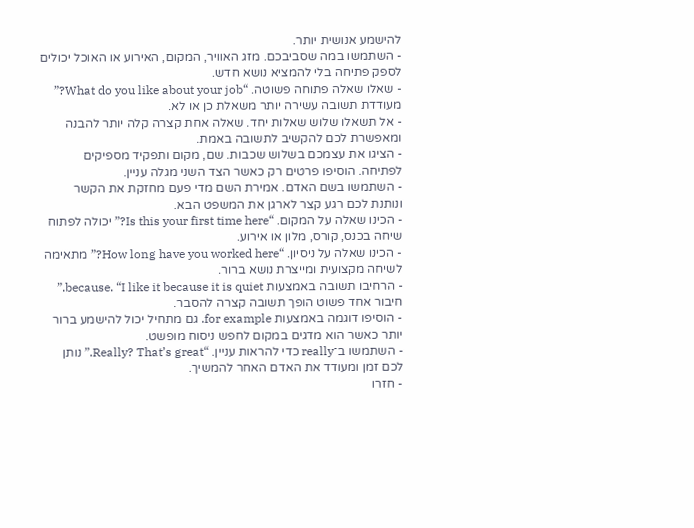להישמע אנושית יותר.
- השתמשו במה שסביבכם. מזג האוויר, המקום, האירוע או האוכל יכולים לספק פתיחה בלי להמציא נושא חדש.
- שאלו שאלה פתוחה פשוטה. “What do you like about your job?” מעודדת תשובה עשירה יותר משאלת כן או לא.
- אל תשאלו שלוש שאלות יחד. שאלה אחת קצרה קלה יותר להבנה ומאפשרת לכם להקשיב לתשובה באמת.
- הציגו את עצמכם בשלוש שכבות. שם, מקום ותפקיד מספיקים לפתיחה. הוסיפו פרטים רק כאשר הצד השני מגלה עניין.
- השתמשו בשם האדם. אמירת השם מדי פעם מחזקת את הקשר ונותנת לכם רגע קצר לארגן את המשפט הבא.
- הכינו שאלה על המקום. “Is this your first time here?” יכולה לפתוח שיחה בכנס, קורס, מלון או אירוע.
- הכינו שאלה על ניסיון. “How long have you worked here?” מתאימה לשיחה מקצועית ומייצרת נושא ברור.
- הרחיבו תשובה באמצעות because. “I like it because it is quiet.” חיבור אחד פשוט הופך תשובה קצרה להסבר.
- הוסיפו דוגמה באמצעות for example. גם מתחיל יכול להישמע ברור יותר כאשר הוא מדגים במקום לחפש ניסוח מופשט.
- השתמשו ב־really כדי להראות עניין. “Really? That’s great.” נותן לכם זמן ומעודד את האדם האחר להמשיך.
- חזרו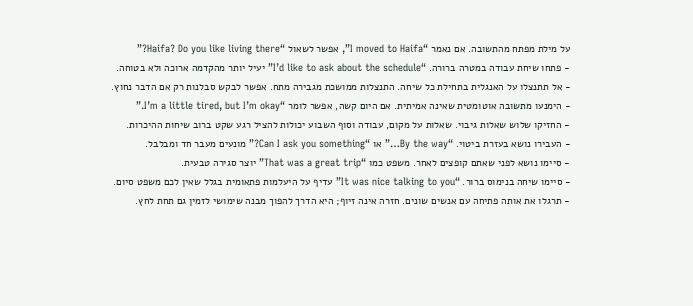על מילת מפתח מהתשובה. אם נאמר “I moved to Haifa”, אפשר לשאול “Haifa? Do you like living there?”
- פתחו שיחת עבודה במטרה ברורה. “I’d like to ask about the schedule” יעיל יותר מהקדמה ארוכה ולא בטוחה.
- אל תתנצלו על האנגלית בתחילת כל שיחה. התנצלות ממושכת מגבירה מתח. אפשר לבקש סבלנות רק אם הדבר נחוץ.
- הימנעו מתשובה אוטומטית שאינה אמיתית. אם היום קשה, אפשר לומר “I’m a little tired, but I’m okay.”
- החזיקו שלוש שאלות גיבוי. שאלות על מקום, עבודה וסוף השבוע יכולות להציל רגע שקט ברוב שיחות ההיכרות.
- העבירו נושא בעזרת ביטוי. “By the way…” או “Can I ask you something?” מונעים מעבר חד ומבלבל.
- סיימו נושא לפני שאתם קופצים לאחר. משפט כמו “That was a great trip” יוצר סגירה טבעית.
- סיימו שיחה בנימוס ברור. “It was nice talking to you” עדיף על היעלמות פתאומית בגלל שאין לכם משפט סיום.
- תרגלו את אותה פתיחה עם אנשים שונים. חזרה אינה זיוף; היא הדרך להפוך מבנה שימושי לזמין גם תחת לחץ.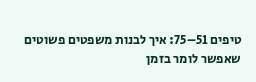טיפים 51–75: איך לבנות משפטים פשוטים שאפשר לומר בזמן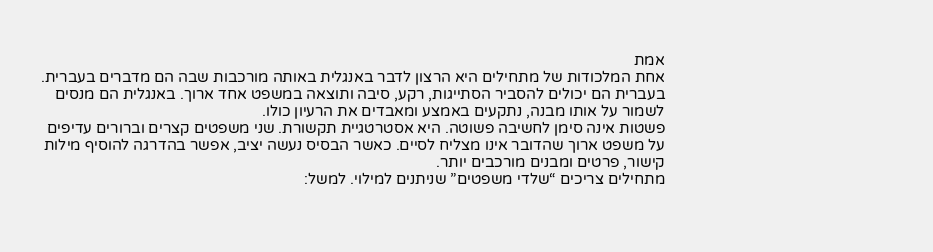אמת
אחת המלכודות של מתחילים היא הרצון לדבר באנגלית באותה מורכבות שבה הם מדברים בעברית. בעברית הם יכולים להסביר הסתייגות, רקע, סיבה ותוצאה במשפט אחד ארוך. באנגלית הם מנסים לשמור על אותו מבנה, נתקעים באמצע ומאבדים את הרעיון כולו.
פשטות אינה סימן לחשיבה פשוטה. היא אסטרטגיית תקשורת. שני משפטים קצרים וברורים עדיפים על משפט ארוך שהדובר אינו מצליח לסיים. כאשר הבסיס נעשה יציב, אפשר בהדרגה להוסיף מילות קישור, פרטים ומבנים מורכבים יותר.
מתחילים צריכים “שלדי משפטים” שניתנים למילוי. למשל: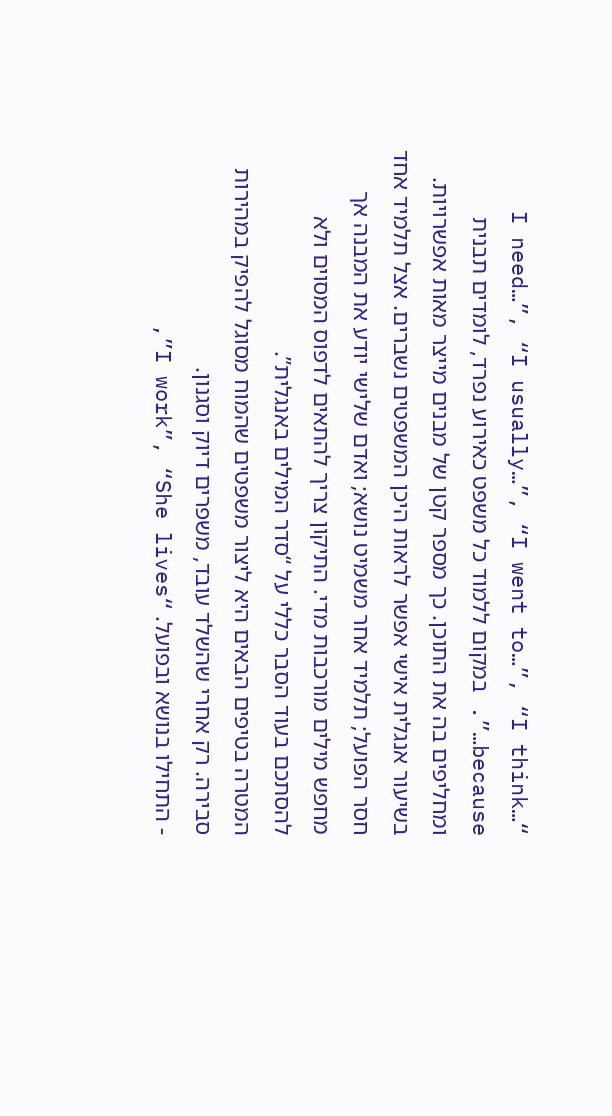“I need…”, “I usually…”, “I went to…”, “I think… because…”. במקום ללמוד כל משפט כאירוע נפרד, לומדים תבנית ומחליפים בה את התוכן. כך מספר קטן של מבנים מייצר מאות אפשרויות.
בשיעור אנגלית אישי אפשר לראות היכן המשפטים נשברים. אצל תלמיד אחד חסר הפועל; תלמיד אחר משמיט נושא; ואדם שלישי יודע את המבנה אך מחפש מילים מורכבות מדי. התיקון צריך להתאים לדפוס המסוים ולא להסתכם בעוד הסבר כללי על “סדר המילים באנגלית”.
המטרה בטיפים הבאים היא ליצור משפטים שהמוח מסוגל להפיק במהירות סבירה. רק אחרי שהשלד עובד, משפרים דיוק וסגנון.
- התחילו בנושא ובפועל. “I work”, “She lives”,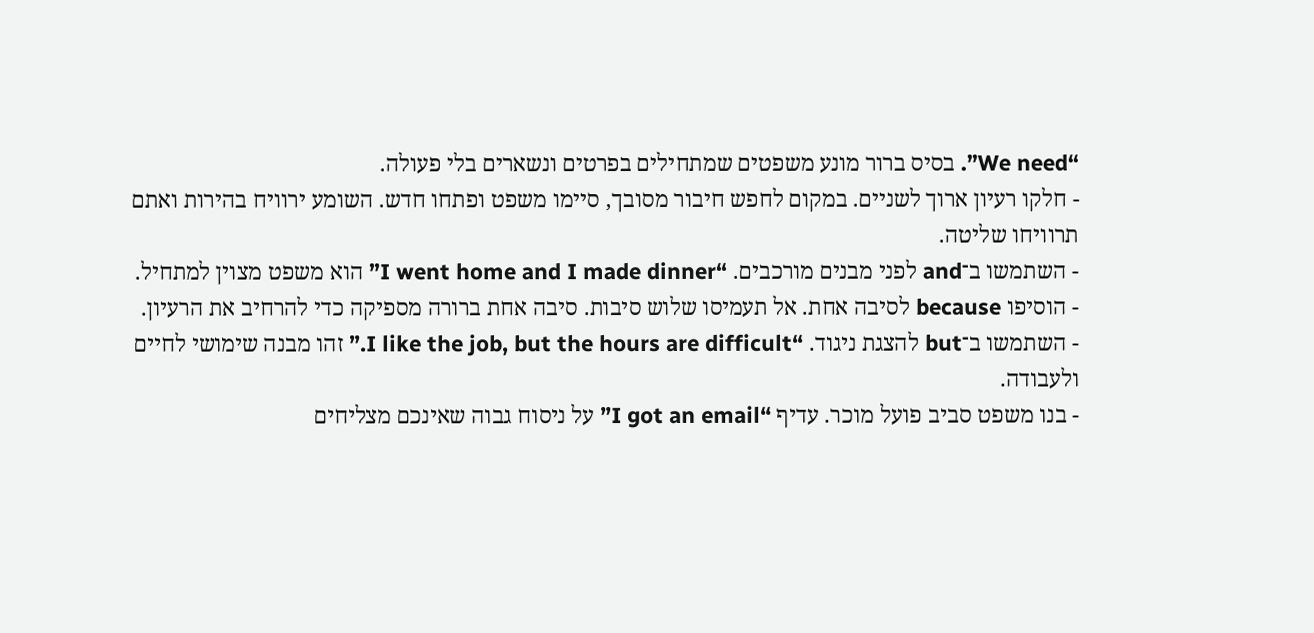“We need”. בסיס ברור מונע משפטים שמתחילים בפרטים ונשארים בלי פעולה.
- חלקו רעיון ארוך לשניים. במקום לחפש חיבור מסובך, סיימו משפט ופתחו חדש. השומע ירוויח בהירות ואתם תרוויחו שליטה.
- השתמשו ב־and לפני מבנים מורכבים. “I went home and I made dinner” הוא משפט מצוין למתחיל.
- הוסיפו because לסיבה אחת. אל תעמיסו שלוש סיבות. סיבה אחת ברורה מספיקה כדי להרחיב את הרעיון.
- השתמשו ב־but להצגת ניגוד. “I like the job, but the hours are difficult.” זהו מבנה שימושי לחיים ולעבודה.
- בנו משפט סביב פועל מוכר. עדיף “I got an email” על ניסוח גבוה שאינכם מצליחים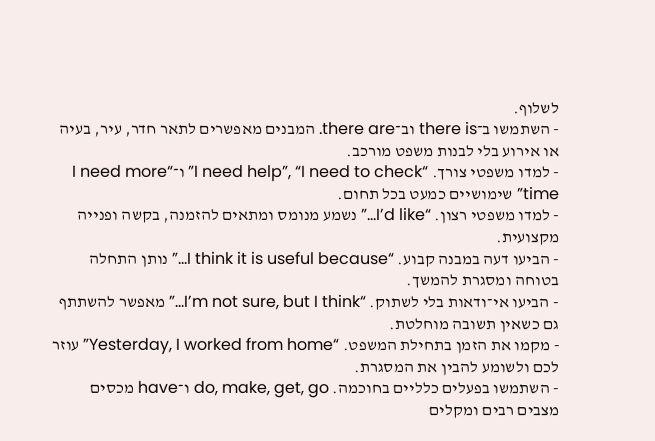לשלוף.
- השתמשו ב־there is וב־there are. המבנים מאפשרים לתאר חדר, עיר, בעיה או אירוע בלי לבנות משפט מורכב.
- למדו משפטי צורך. “I need help”, “I need to check” ו־“I need more time” שימושיים כמעט בכל תחום.
- למדו משפטי רצון. “I’d like…” נשמע מנומס ומתאים להזמנה, בקשה ופנייה מקצועית.
- הביעו דעה במבנה קבוע. “I think it is useful because…” נותן התחלה בטוחה ומסגרת להמשך.
- הביעו אי־ודאות בלי לשתוק. “I’m not sure, but I think…” מאפשר להשתתף גם כשאין תשובה מוחלטת.
- מקמו את הזמן בתחילת המשפט. “Yesterday, I worked from home” עוזר לכם ולשומע להבין את המסגרת.
- השתמשו בפעלים כלליים בחוכמה. do, make, get, go ו־have מכסים מצבים רבים ומקלים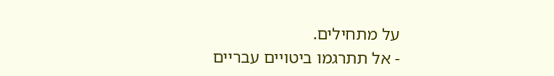על מתחילים.
- אל תתרגמו ביטויים עבריים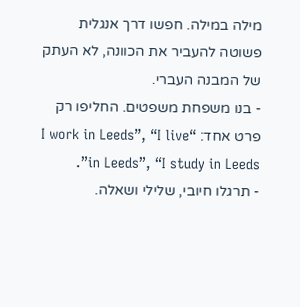מילה במילה. חפשו דרך אנגלית פשוטה להעביר את הכוונה, לא העתק של המבנה העברי.
- בנו משפחת משפטים. החליפו רק פרט אחד: “I work in Leeds”, “I live in Leeds”, “I study in Leeds”.
- תרגלו חיובי, שלילי ושאלה.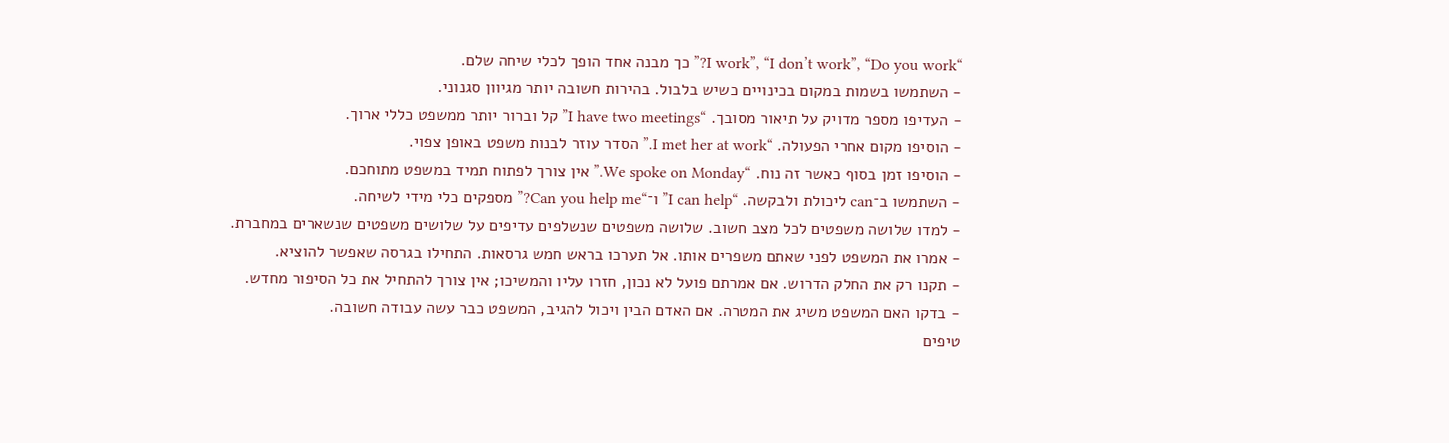“I work”, “I don’t work”, “Do you work?” כך מבנה אחד הופך לכלי שיחה שלם.
- השתמשו בשמות במקום בכינויים כשיש בלבול. בהירות חשובה יותר מגיוון סגנוני.
- העדיפו מספר מדויק על תיאור מסובך. “I have two meetings” קל וברור יותר ממשפט כללי ארוך.
- הוסיפו מקום אחרי הפעולה. “I met her at work.” הסדר עוזר לבנות משפט באופן צפוי.
- הוסיפו זמן בסוף כאשר זה נוח. “We spoke on Monday.” אין צורך לפתוח תמיד במשפט מתוחכם.
- השתמשו ב־can ליכולת ולבקשה. “I can help” ו־“Can you help me?” מספקים כלי מידי לשיחה.
- למדו שלושה משפטים לכל מצב חשוב. שלושה משפטים שנשלפים עדיפים על שלושים משפטים שנשארים במחברת.
- אמרו את המשפט לפני שאתם משפרים אותו. אל תערכו בראש חמש גרסאות. התחילו בגרסה שאפשר להוציא.
- תקנו רק את החלק הדרוש. אם אמרתם פועל לא נכון, חזרו עליו והמשיכו; אין צורך להתחיל את כל הסיפור מחדש.
- בדקו האם המשפט משיג את המטרה. אם האדם הבין ויכול להגיב, המשפט כבר עשה עבודה חשובה.
טיפים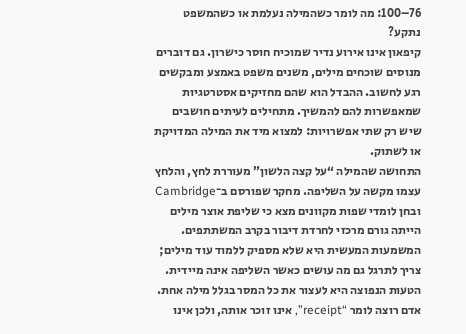76–100: מה לומר כשהמילה נעלמת או כשהמשפט נתקע?
קיפאון אינו אירוע נדיר שמוכיח חוסר כישרון. גם דוברים מנוסים שוכחים מילים, משנים משפט באמצע ומבקשים רגע לחשוב. ההבדל הוא שהם מחזיקים אסטרטגיות שמאפשרות להם להמשיך. מתחילים לעיתים חושבים שיש רק שתי אפשרויות: למצוא מיד את המילה המדויקת או לשתוק.
התחושה שהמילה “על קצה הלשון” מעוררת לחץ, והלחץ עצמו מקשה על השליפה. מחקר שפורסם ב־Cambridge ובחן לומדי שפות מקוונים מצא כי שליפת אוצר מילים הייתה גורם מרכזי לחרדת דיבור בקרב המשתתפים. המשמעות המעשית היא שלא מספיק ללמוד עוד מילים; צריך לתרגל גם מה עושים כאשר השליפה אינה מיידית.
הטעות הנפוצה היא לעצור את כל המסר בגלל מילה אחת. אדם רוצה לומר “receipt”, אינו זוכר אותה, ולכן אינו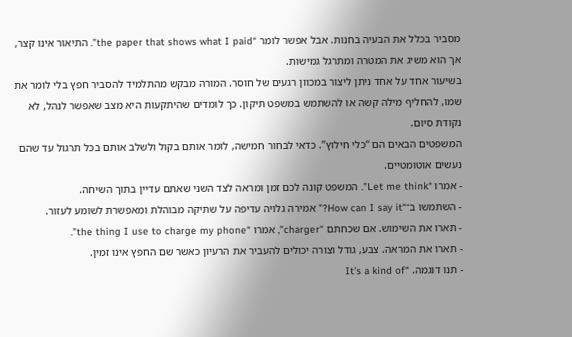מסביר בכלל את הבעיה בחנות. אבל אפשר לומר “the paper that shows what I paid”. התיאור אינו קצר, אך הוא משיג את המטרה ומתרגל גמישות.
בשיעור אחד על אחד ניתן ליצור במכוון רגעים של חוסר. המורה מבקש מהתלמיד להסביר חפץ בלי לומר את שמו, להחליף מילה קשה או להשתמש במשפט תיקון. כך לומדים שהיתקעות היא מצב שאפשר לנהל, לא נקודת סיום.
המשפטים הבאים הם “כלי חילוץ”. כדאי לבחור חמישה, לומר אותם בקול ולשלב אותם בכל תרגול עד שהם נעשים אוטומטיים.
- אמרו “Let me think”. המשפט קונה לכם זמן ומראה לצד השני שאתם עדיין בתוך השיחה.
- השתמשו ב־“How can I say it?” אמירה גלויה עדיפה על שתיקה מבוהלת ומאפשרת לשומע לעזור.
- תארו את השימוש. אם שכחתם “charger”, אמרו “the thing I use to charge my phone”.
- תארו את המראה. צבע, גודל וצורה יכולים להעביר את הרעיון כאשר שם החפץ אינו זמין.
- תנו דוגמה. “It’s a kind of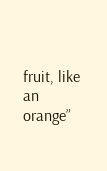fruit, like an orange”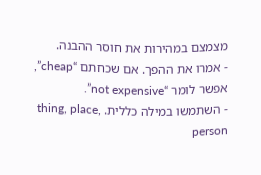מצמצם במהירות את חוסר ההבנה.
- אמרו את ההפך. אם שכחתם “cheap”, אפשר לומר “not expensive”.
- השתמשו במילה כללית. thing, place, person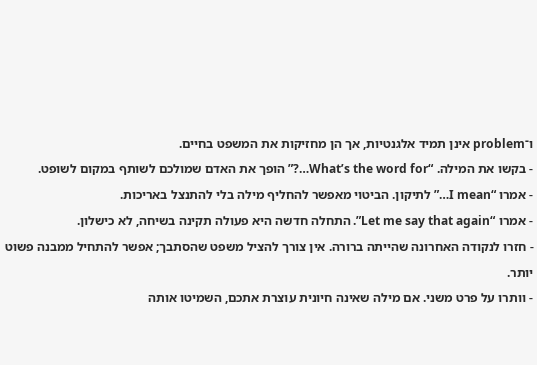ו־problem אינן תמיד אלגנטיות, אך הן מחזיקות את המשפט בחיים.
- בקשו את המילה. “What’s the word for…?” הופך את האדם שמולכם לשותף במקום לשופט.
- אמרו “I mean…” לתיקון. הביטוי מאפשר להחליף מילה בלי להתנצל באריכות.
- אמרו “Let me say that again”. התחלה חדשה היא פעולה תקינה בשיחה, לא כישלון.
- חזרו לנקודה האחרונה שהייתה ברורה. אין צורך להציל משפט שהסתבך; אפשר להתחיל ממבנה פשוט יותר.
- וותרו על פרט משני. אם מילה שאינה חיונית עוצרת אתכם, השמיטו אותה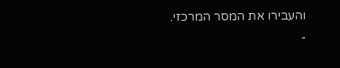והעבירו את המסר המרכזי.
-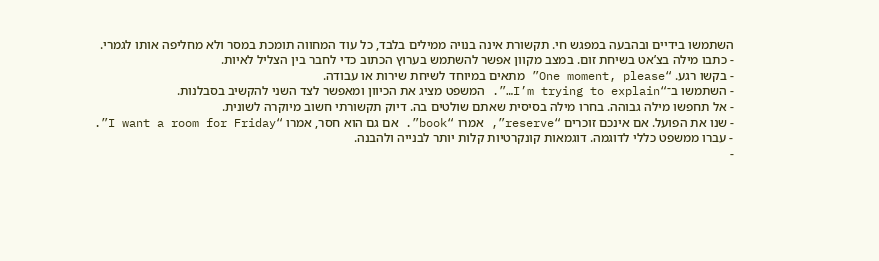השתמשו בידיים ובהבעה במפגש חי. תקשורת אינה בנויה ממילים בלבד, כל עוד המחווה תומכת במסר ולא מחליפה אותו לגמרי.
- כתבו מילה בצ’אט בשיחת זום. במצב מקוון אפשר להשתמש בערוץ הכתוב כדי לחבר בין הצליל לאיות.
- בקשו רגע. “One moment, please” מתאים במיוחד לשיחת שירות או עבודה.
- השתמשו ב־“I’m trying to explain…”. המשפט מציג את הכיוון ומאפשר לצד השני להקשיב בסבלנות.
- אל תחפשו מילה גבוהה. בחרו מילה בסיסית שאתם שולטים בה. דיוק תקשורתי חשוב מיוקרה לשונית.
- שנו את הפועל. אם אינכם זוכרים “reserve”, אמרו “book”. אם גם הוא חסר, אמרו “I want a room for Friday”.
- עברו ממשפט כללי לדוגמה. דוגמאות קונקרטיות קלות יותר לבנייה ולהבנה.
-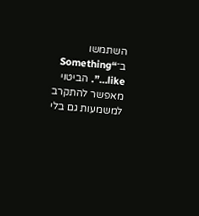השתמשו ב־“Something like…”. הביטוי מאפשר להתקרב למשמעות גם בלי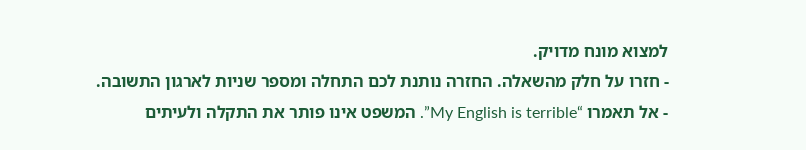למצוא מונח מדויק.
- חזרו על חלק מהשאלה. החזרה נותנת לכם התחלה ומספר שניות לארגון התשובה.
- אל תאמרו “My English is terrible”. המשפט אינו פותר את התקלה ולעיתים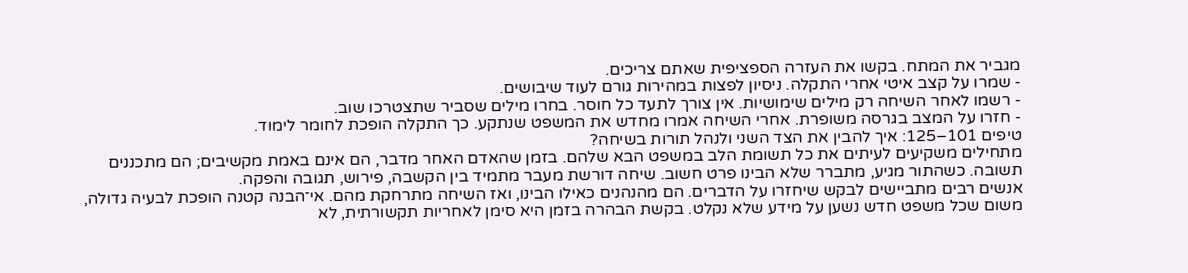מגביר את המתח. בקשו את העזרה הספציפית שאתם צריכים.
- שמרו על קצב איטי אחרי התקלה. ניסיון לפצות במהירות גורם לעוד שיבושים.
- רשמו לאחר השיחה רק מילים שימושיות. אין צורך לתעד כל חוסר. בחרו מילים שסביר שתצטרכו שוב.
- חזרו על המצב בגרסה משופרת. אחרי השיחה אמרו מחדש את המשפט שנתקע. כך התקלה הופכת לחומר לימוד.
טיפים 101–125: איך להבין את הצד השני ולנהל תורות בשיחה?
מתחילים משקיעים לעיתים את כל תשומת הלב במשפט הבא שלהם. בזמן שהאדם האחר מדבר, הם אינם באמת מקשיבים; הם מתכננים תשובה. כשהתור מגיע, מתברר שלא הבינו פרט חשוב. שיחה דורשת מעבר מתמיד בין הקשבה, פירוש, תגובה והפקה.
אנשים רבים מתביישים לבקש שיחזרו על הדברים. הם מהנהנים כאילו הבינו, ואז השיחה מתרחקת מהם. אי־הבנה קטנה הופכת לבעיה גדולה, משום שכל משפט חדש נשען על מידע שלא נקלט. בקשת הבהרה בזמן היא סימן לאחריות תקשורתית, לא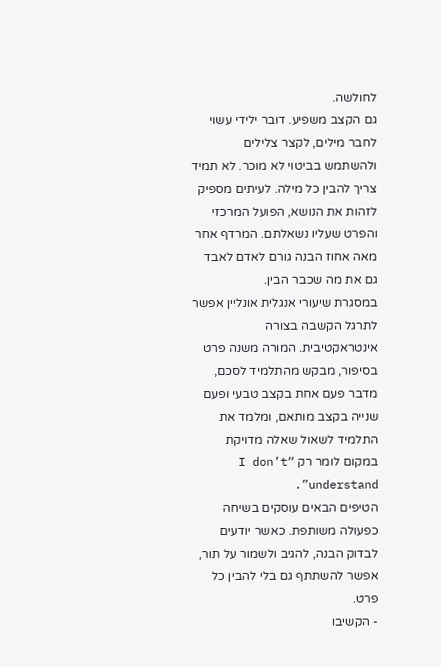לחולשה.
גם הקצב משפיע. דובר ילידי עשוי לחבר מילים, לקצר צלילים ולהשתמש בביטוי לא מוכר. לא תמיד צריך להבין כל מילה. לעיתים מספיק לזהות את הנושא, הפועל המרכזי והפרט שעליו נשאלתם. המרדף אחר מאה אחוז הבנה גורם לאדם לאבד גם את מה שכבר הבין.
במסגרת שיעורי אנגלית אונליין אפשר לתרגל הקשבה בצורה אינטראקטיבית. המורה משנה פרט בסיפור, מבקש מהתלמיד לסכם, מדבר פעם אחת בקצב טבעי ופעם שנייה בקצב מותאם, ומלמד את התלמיד לשאול שאלה מדויקת במקום לומר רק “I don’t understand”.
הטיפים הבאים עוסקים בשיחה כפעולה משותפת. כאשר יודעים לבדוק הבנה, להגיב ולשמור על תור, אפשר להשתתף גם בלי להבין כל פרט.
- הקשיבו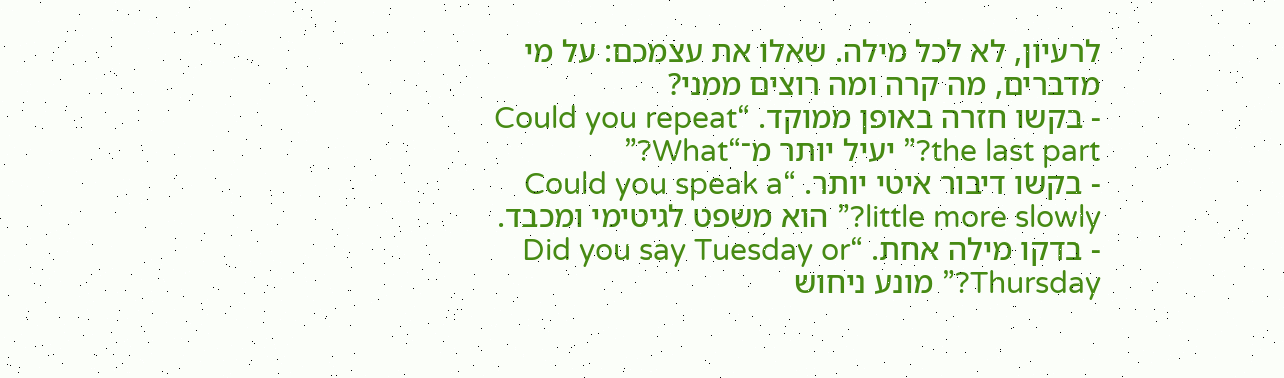לרעיון, לא לכל מילה. שאלו את עצמכם: על מי מדברים, מה קרה ומה רוצים ממני?
- בקשו חזרה באופן ממוקד. “Could you repeat the last part?” יעיל יותר מ־“What?”
- בקשו דיבור איטי יותר. “Could you speak a little more slowly?” הוא משפט לגיטימי ומכבד.
- בדקו מילה אחת. “Did you say Tuesday or Thursday?” מונע ניחוש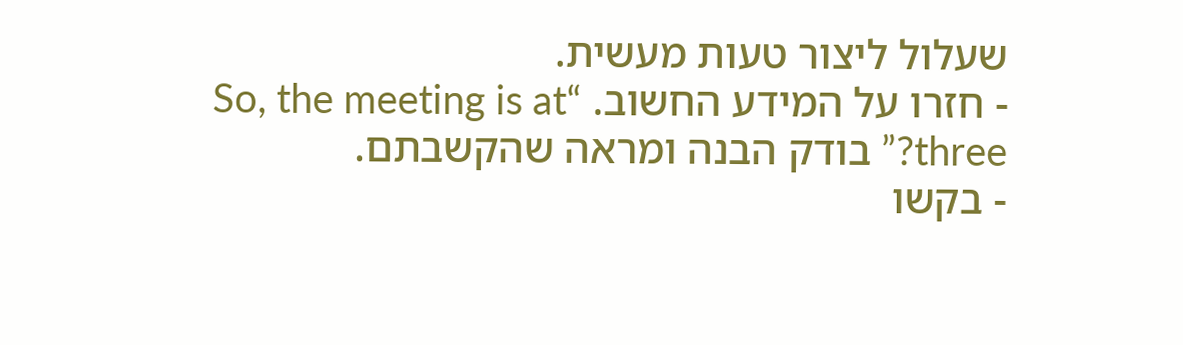שעלול ליצור טעות מעשית.
- חזרו על המידע החשוב. “So, the meeting is at three?” בודק הבנה ומראה שהקשבתם.
- בקשו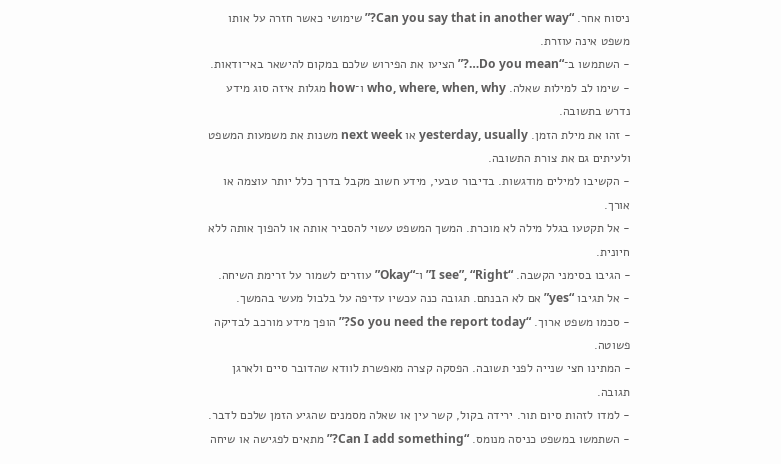ניסוח אחר. “Can you say that in another way?” שימושי כאשר חזרה על אותו משפט אינה עוזרת.
- השתמשו ב־“Do you mean…?” הציעו את הפירוש שלכם במקום להישאר באי־ודאות.
- שימו לב למילות שאלה. who, where, when, why ו־how מגלות איזה סוג מידע נדרש בתשובה.
- זהו את מילת הזמן. yesterday, usually או next week משנות את משמעות המשפט ולעיתים גם את צורת התשובה.
- הקשיבו למילים מודגשות. בדיבור טבעי, מידע חשוב מקבל בדרך כלל יותר עוצמה או אורך.
- אל תקטעו בגלל מילה לא מוכרת. המשך המשפט עשוי להסביר אותה או להפוך אותה ללא חיונית.
- הגיבו בסימני הקשבה. “I see”, “Right” ו־“Okay” עוזרים לשמור על זרימת השיחה.
- אל תגיבו “yes” אם לא הבנתם. תגובה כנה עכשיו עדיפה על בלבול מעשי בהמשך.
- סכמו משפט ארוך. “So you need the report today?” הופך מידע מורכב לבדיקה פשוטה.
- המתינו חצי שנייה לפני תשובה. הפסקה קצרה מאפשרת לוודא שהדובר סיים ולארגן תגובה.
- למדו לזהות סיום תור. ירידה בקול, קשר עין או שאלה מסמנים שהגיע הזמן שלכם לדבר.
- השתמשו במשפט כניסה מנומס. “Can I add something?” מתאים לפגישה או שיחה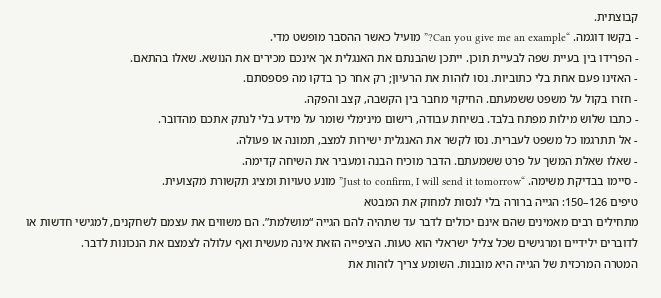קבוצתית.
- בקשו דוגמה. “Can you give me an example?” מועיל כאשר ההסבר מופשט מדי.
- הפרידו בין בעיית שפה לבעיית תוכן. ייתכן שהבנתם את האנגלית אך אינכם מכירים את הנושא. שאלו בהתאם.
- האזינו פעם אחת בלי כתוביות. נסו לזהות את הרעיון; רק אחר כך בדקו מה פספסתם.
- חזרו בקול על משפט ששמעתם. החיקוי מחבר בין הקשבה, קצב והפקה.
- כתבו שלוש מילות מפתח בלבד. בשיחת עבודה, רישום מינימלי שומר על מידע בלי לנתק אתכם מהדובר.
- אל תתרגמו כל משפט לעברית. נסו לקשר את האנגלית ישירות למצב, תמונה או פעולה.
- שאלו שאלת המשך על פרט ששמעתם. הדבר מוכיח הבנה ומעביר את השיחה קדימה.
- סיימו בבדיקת משימה. “Just to confirm, I will send it tomorrow” מונע טעויות ומציג תקשורת מקצועית.
טיפים 126–150: הגייה ברורה בלי לנסות למחוק את המבטא
מתחילים רבים מאמינים שהם אינם יכולים לדבר עד שתהיה להם הגייה “מושלמת”. הם משווים את עצמם לשחקנים, למגישי חדשות או לדוברים ילידיים ומרגישים שכל צליל ישראלי הוא טעות. הציפייה הזאת אינה מעשית ואף עלולה לצמצם את הנכונות לדבר.
המטרה המרכזית של הגייה היא מובנות. השומע צריך לזהות את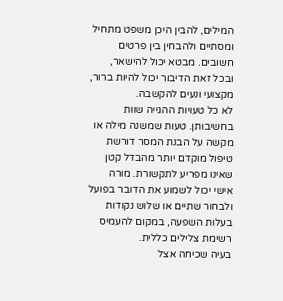המילים, להבין היכן משפט מתחיל ומסתיים ולהבחין בין פרטים חשובים. מבטא יכול להישאר, ובכל זאת הדיבור יכול להיות ברור, מקצועי ונעים להקשבה.
לא כל טעויות ההגייה שוות בחשיבותן. טעות שמשנה מילה או מקשה על הבנת המסר דורשת טיפול מוקדם יותר מהבדל קטן שאינו מפריע לתקשורת. מורה אישי יכול לשמוע את הדובר בפועל ולבחור שתיים או שלוש נקודות בעלות השפעה, במקום להעמיס רשימת צלילים כללית.
בעיה שכיחה אצל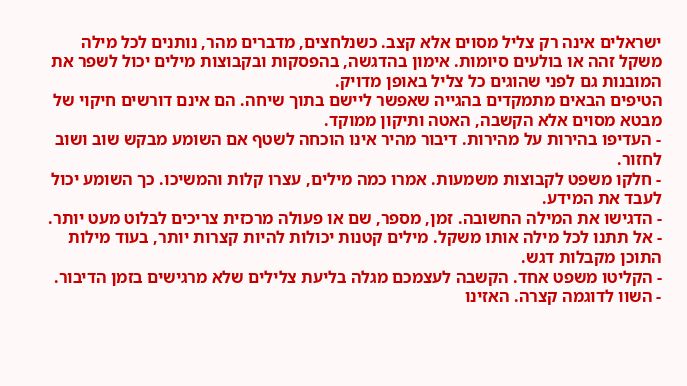ישראלים אינה רק צליל מסוים אלא קצב. כשנלחצים, מדברים מהר, נותנים לכל מילה משקל זהה או בולעים סיומות. אימון בהדגשה, בהפסקות ובקבוצות מילים יכול לשפר את המובנות גם לפני שהוגים כל צליל באופן מדויק.
הטיפים הבאים מתמקדים בהגייה שאפשר ליישם בתוך שיחה. הם אינם דורשים חיקוי של מבטא מסוים אלא הקשבה, האטה ותיקון ממוקד.
- העדיפו בהירות על מהירות. דיבור מהיר אינו הוכחה לשטף אם השומע מבקש שוב ושוב לחזור.
- חלקו משפט לקבוצות משמעות. אמרו כמה מילים, עצרו קלות והמשיכו. כך השומע יכול לעבד את המידע.
- הדגישו את המילה החשובה. זמן, מספר, שם או פעולה מרכזית צריכים לבלוט מעט יותר.
- אל תתנו לכל מילה אותו משקל. מילים קטנות יכולות להיות קצרות יותר, בעוד מילות התוכן מקבלות דגש.
- הקליטו משפט אחד. הקשבה לעצמכם מגלה בליעת צלילים שלא מרגישים בזמן הדיבור.
- השוו לדוגמה קצרה. האזינו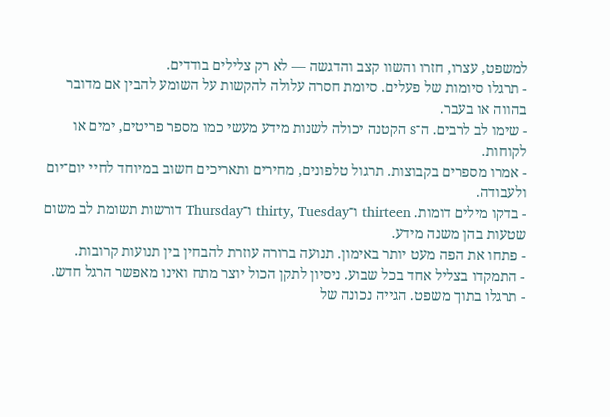למשפט, עצרו, חזרו והשוו קצב והדגשה — לא רק צלילים בודדים.
- תרגלו סיומות של פעלים. סיומת חסרה עלולה להקשות על השומע להבין אם מדובר בהווה או בעבר.
- שימו לב לרבים. ה־s הקטנה יכולה לשנות מידע מעשי כמו מספר פריטים, ימים או לקוחות.
- אמרו מספרים בקבוצות. תרגול טלפונים, מחירים ותאריכים חשוב במיוחד לחיי יום־יום ולעבודה.
- בדקו מילים דומות. thirteen ו־thirty, Tuesday ו־Thursday דורשות תשומת לב משום שטעות בהן משנה מידע.
- פתחו את הפה מעט יותר באימון. תנועה ברורה עוזרת להבחין בין תנועות קרובות.
- התמקדו בצליל אחד בכל שבוע. ניסיון לתקן הכול יוצר מתח ואינו מאפשר הרגל חדש.
- תרגלו בתוך משפט. הגייה נכונה של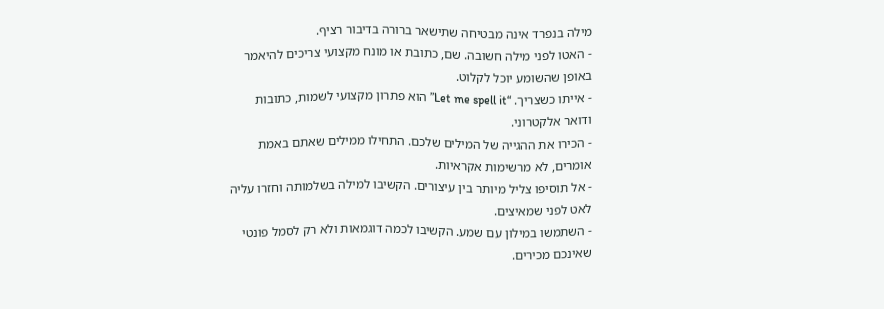מילה בנפרד אינה מבטיחה שתישאר ברורה בדיבור רציף.
- האטו לפני מילה חשובה. שם, כתובת או מונח מקצועי צריכים להיאמר באופן שהשומע יוכל לקלוט.
- אייתו כשצריך. “Let me spell it” הוא פתרון מקצועי לשמות, כתובות ודואר אלקטרוני.
- הכירו את ההגייה של המילים שלכם. התחילו ממילים שאתם באמת אומרים, לא מרשימות אקראיות.
- אל תוסיפו צליל מיותר בין עיצורים. הקשיבו למילה בשלמותה וחזרו עליה לאט לפני שמאיצים.
- השתמשו במילון עם שמע. הקשיבו לכמה דוגמאות ולא רק לסמל פונטי שאינכם מכירים.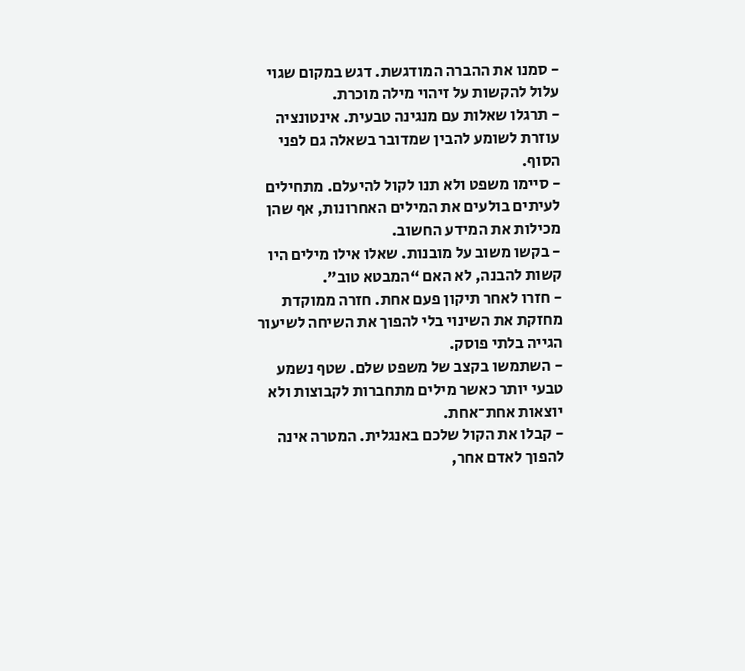- סמנו את ההברה המודגשת. דגש במקום שגוי עלול להקשות על זיהוי מילה מוכרת.
- תרגלו שאלות עם מנגינה טבעית. אינטונציה עוזרת לשומע להבין שמדובר בשאלה גם לפני הסוף.
- סיימו משפט ולא תנו לקול להיעלם. מתחילים לעיתים בולעים את המילים האחרונות, אף שהן מכילות את המידע החשוב.
- בקשו משוב על מובנות. שאלו אילו מילים היו קשות להבנה, לא האם “המבטא טוב”.
- חזרו לאחר תיקון פעם אחת. חזרה ממוקדת מחזקת את השינוי בלי להפוך את השיחה לשיעור הגייה בלתי פוסק.
- השתמשו בקצב של משפט שלם. שטף נשמע טבעי יותר כאשר מילים מתחברות לקבוצות ולא יוצאות אחת־אחת.
- קבלו את הקול שלכם באנגלית. המטרה אינה להפוך לאדם אחר,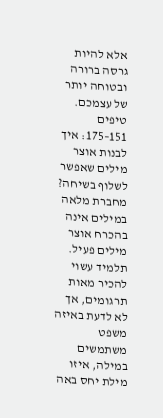אלא להיות גרסה ברורה ובטוחה יותר של עצמכם.
טיפים 151–175: איך לבנות אוצר מילים שאפשר לשלוף בשיחה?
מחברת מלאה במילים אינה בהכרח אוצר מילים פעיל. תלמיד עשוי להכיר מאות תרגומים, אך לא לדעת באיזה משפט משתמשים במילה, איזו מילת יחס באה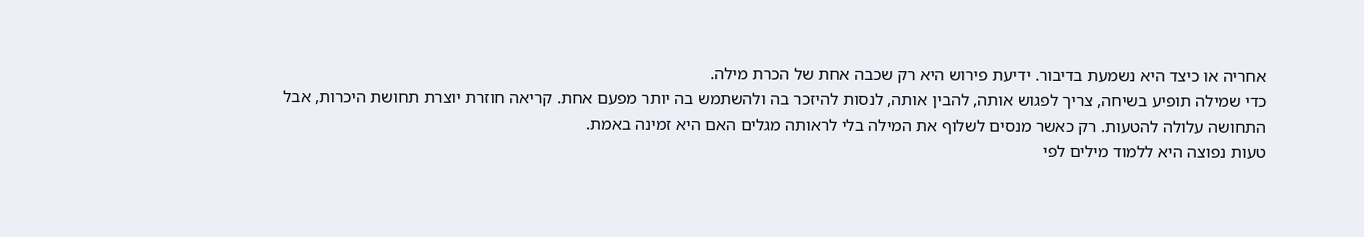אחריה או כיצד היא נשמעת בדיבור. ידיעת פירוש היא רק שכבה אחת של הכרת מילה.
כדי שמילה תופיע בשיחה, צריך לפגוש אותה, להבין אותה, לנסות להיזכר בה ולהשתמש בה יותר מפעם אחת. קריאה חוזרת יוצרת תחושת היכרות, אבל התחושה עלולה להטעות. רק כאשר מנסים לשלוף את המילה בלי לראותה מגלים האם היא זמינה באמת.
טעות נפוצה היא ללמוד מילים לפי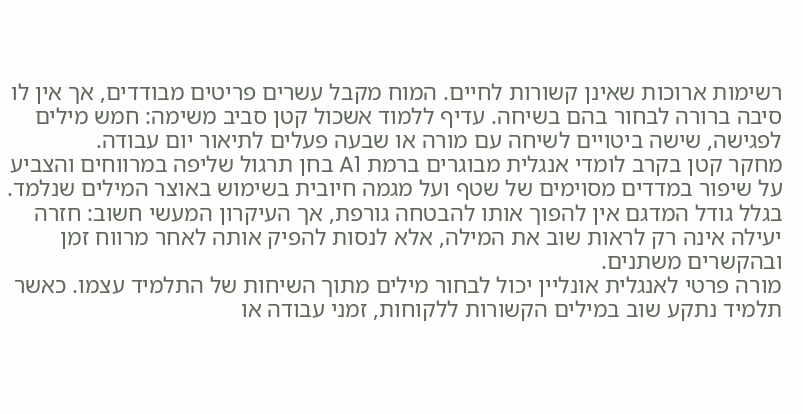רשימות ארוכות שאינן קשורות לחיים. המוח מקבל עשרים פריטים מבודדים, אך אין לו סיבה ברורה לבחור בהם בשיחה. עדיף ללמוד אשכול קטן סביב משימה: חמש מילים לפגישה, שישה ביטויים לשיחה עם מורה או שבעה פעלים לתיאור יום עבודה.
מחקר קטן בקרב לומדי אנגלית מבוגרים ברמת A1 בחן תרגול שליפה במרווחים והצביע על שיפור במדדים מסוימים של שטף ועל מגמה חיובית בשימוש באוצר המילים שנלמד. בגלל גודל המדגם אין להפוך אותו להבטחה גורפת, אך העיקרון המעשי חשוב: חזרה יעילה אינה רק לראות שוב את המילה, אלא לנסות להפיק אותה לאחר מרווח זמן ובהקשרים משתנים.
מורה פרטי לאנגלית אונליין יכול לבחור מילים מתוך השיחות של התלמיד עצמו. כאשר תלמיד נתקע שוב במילים הקשורות ללקוחות, זמני עבודה או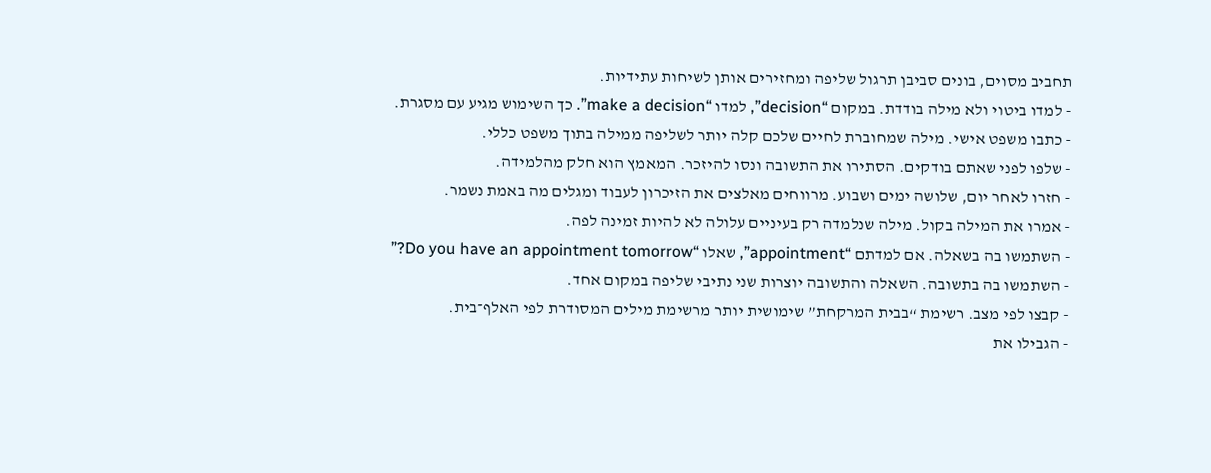תחביב מסוים, בונים סביבן תרגול שליפה ומחזירים אותן לשיחות עתידיות.
- למדו ביטוי ולא מילה בודדת. במקום “decision”, למדו “make a decision”. כך השימוש מגיע עם מסגרת.
- כתבו משפט אישי. מילה שמחוברת לחיים שלכם קלה יותר לשליפה ממילה בתוך משפט כללי.
- שלפו לפני שאתם בודקים. הסתירו את התשובה ונסו להיזכר. המאמץ הוא חלק מהלמידה.
- חזרו לאחר יום, שלושה ימים ושבוע. מרווחים מאלצים את הזיכרון לעבוד ומגלים מה באמת נשמר.
- אמרו את המילה בקול. מילה שנלמדה רק בעיניים עלולה לא להיות זמינה לפה.
- השתמשו בה בשאלה. אם למדתם “appointment”, שאלו “Do you have an appointment tomorrow?”
- השתמשו בה בתשובה. השאלה והתשובה יוצרות שני נתיבי שליפה במקום אחד.
- קבצו לפי מצב. רשימת “בבית המרקחת” שימושית יותר מרשימת מילים המסודרת לפי האלף־בית.
- הגבילו את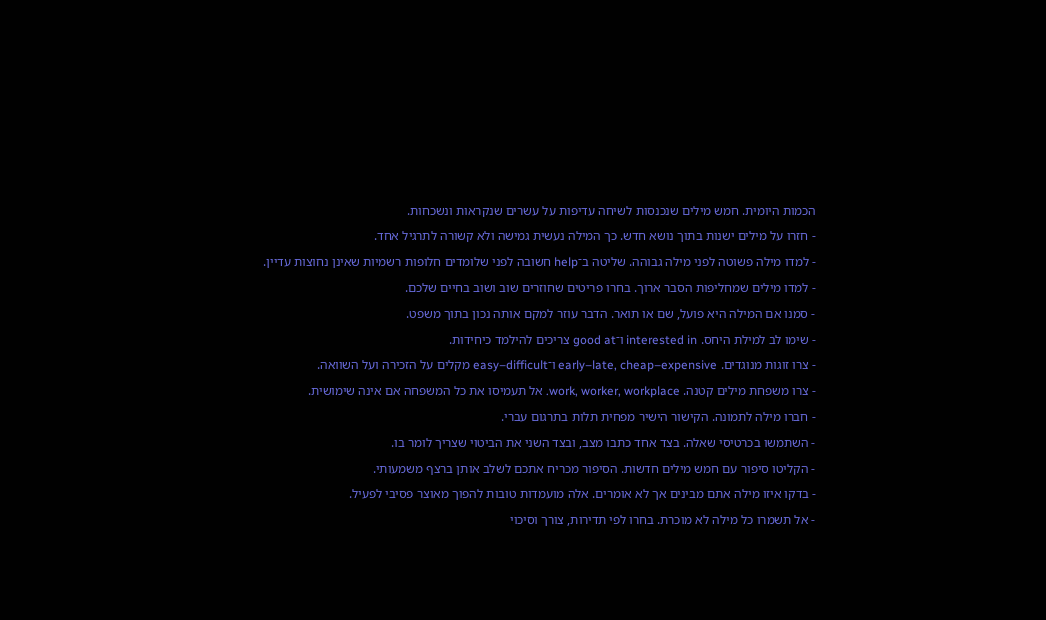הכמות היומית. חמש מילים שנכנסות לשיחה עדיפות על עשרים שנקראות ונשכחות.
- חזרו על מילים ישנות בתוך נושא חדש. כך המילה נעשית גמישה ולא קשורה לתרגיל אחד.
- למדו מילה פשוטה לפני מילה גבוהה. שליטה ב־help חשובה לפני שלומדים חלופות רשמיות שאינן נחוצות עדיין.
- למדו מילים שמחליפות הסבר ארוך. בחרו פריטים שחוזרים שוב ושוב בחיים שלכם.
- סמנו אם המילה היא פועל, שם או תואר. הדבר עוזר למקם אותה נכון בתוך משפט.
- שימו לב למילת היחס. interested in ו־good at צריכים להילמד כיחידות.
- צרו זוגות מנוגדים. early–late, cheap–expensive ו־easy–difficult מקלים על הזכירה ועל השוואה.
- צרו משפחת מילים קטנה. work, worker, workplace. אל תעמיסו את כל המשפחה אם אינה שימושית.
- חברו מילה לתמונה. הקישור הישיר מפחית תלות בתרגום עברי.
- השתמשו בכרטיסי שאלה. בצד אחד כתבו מצב, ובצד השני את הביטוי שצריך לומר בו.
- הקליטו סיפור עם חמש מילים חדשות. הסיפור מכריח אתכם לשלב אותן ברצף משמעותי.
- בדקו איזו מילה אתם מבינים אך לא אומרים. אלה מועמדות טובות להפוך מאוצר פסיבי לפעיל.
- אל תשמרו כל מילה לא מוכרת. בחרו לפי תדירות, צורך וסיכוי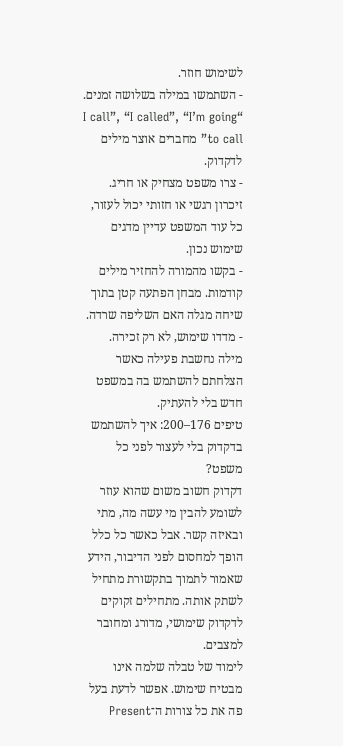לשימוש חוזר.
- השתמשו במילה בשלושה זמנים. “I call”, “I called”, “I’m going to call” מחברים אוצר מילים לדקדוק.
- צרו משפט מצחיק או חריג. זיכרון רגשי או חזותי יכול לעזור, כל עוד המשפט עדיין מדגים שימוש נכון.
- בקשו מהמורה להחזיר מילים קודמות. מבחן הפתעה קטן בתוך שיחה מגלה האם השליפה שרדה.
- מדדו שימוש, לא רק זכירה. מילה נחשבת פעילה כאשר הצלחתם להשתמש בה במשפט חדש בלי להעתיק.
טיפים 176–200: איך להשתמש בדקדוק בלי לעצור לפני כל משפט?
דקדוק חשוב משום שהוא עוזר לשומע להבין מי עשה מה, מתי ובאיזה קשר. אבל כאשר כל כלל הופך למחסום לפני הדיבור, הידע שאמור לתמוך בתקשורת מתחיל לשתק אותה. מתחילים זקוקים לדקדוק שימושי, מדורג ומחובר למצבים.
לימוד של טבלה שלמה אינו מבטיח שימוש. אפשר לדעת בעל פה את כל צורות ה־Present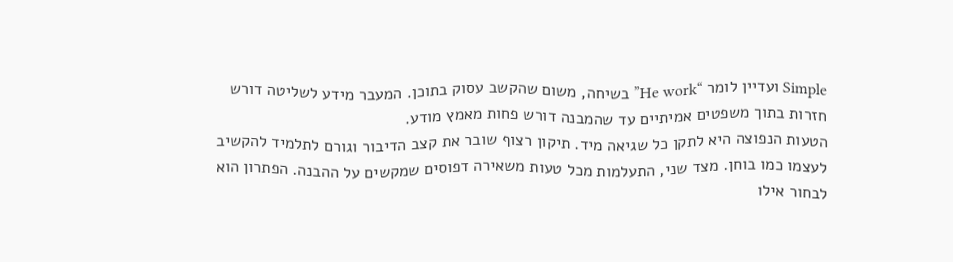Simple ועדיין לומר “He work” בשיחה, משום שהקשב עסוק בתוכן. המעבר מידע לשליטה דורש חזרות בתוך משפטים אמיתיים עד שהמבנה דורש פחות מאמץ מודע.
הטעות הנפוצה היא לתקן כל שגיאה מיד. תיקון רצוף שובר את קצב הדיבור וגורם לתלמיד להקשיב לעצמו כמו בוחן. מצד שני, התעלמות מכל טעות משאירה דפוסים שמקשים על ההבנה. הפתרון הוא לבחור אילו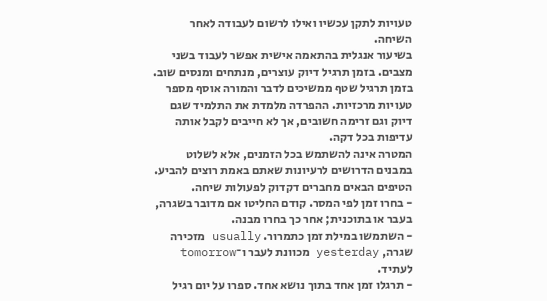טעויות לתקן עכשיו ואילו לרשום לעבודה לאחר השיחה.
בשיעור אנגלית בהתאמה אישית אפשר לעבוד בשני מצבים. בזמן תרגיל דיוק עוצרים, מנתחים ומנסים שוב. בזמן תרגיל שטף ממשיכים לדבר והמורה אוסף מספר טעויות מרכזיות. ההפרדה מלמדת את התלמיד שגם דיוק וגם זרימה חשובים, אך לא חייבים לקבל אותה עדיפות בכל דקה.
המטרה אינה להשתמש בכל הזמנים, אלא לשלוט במבנים הדרושים לרעיונות שאתם באמת רוצים להביע. הטיפים הבאים מחברים דקדוק לפעולות שיחה.
- בחרו זמן לפי המסר. קודם החליטו אם מדובר בשגרה, בעבר או בתוכנית; אחר כך בחרו מבנה.
- השתמשו במילת זמן כתמרור. usually מזכירה שגרה, yesterday מכוונת לעבר ו־tomorrow לעתיד.
- תרגלו זמן אחד בתוך נושא אחד. ספרו על יום רגיל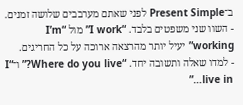ב־Present Simple לפני שאתם מערבבים שלושה זמנים.
- השוו שני משפטים בלבד. “I work” מול “I’m working” יעיל יותר מהרצאה ארוכה על כל החריגים.
- למדו שאלה ותשובה יחד. “Where do you live?” ו־“I live in…”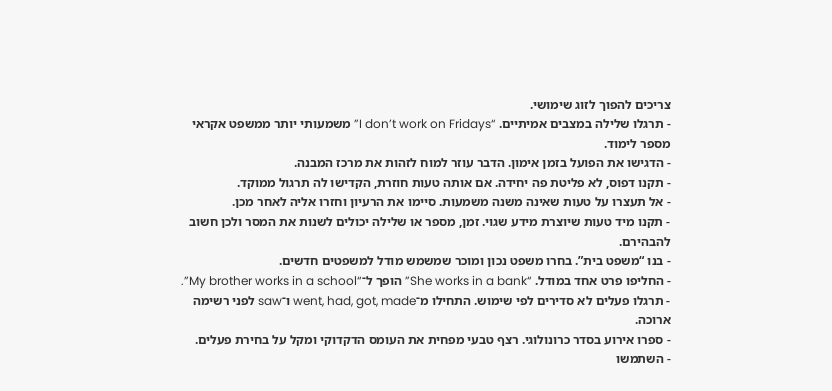צריכים להפוך לזוג שימושי.
- תרגלו שלילה במצבים אמיתיים. “I don’t work on Fridays” משמעותי יותר ממשפט אקראי מספר לימוד.
- הדגישו את הפועל בזמן אימון. הדבר עוזר למוח לזהות את מרכז המבנה.
- תקנו דפוס, לא פליטת פה יחידה. אם אותה טעות חוזרת, הקדישו לה תרגול ממוקד.
- אל תעצרו על טעות שאינה משנה משמעות. סיימו את הרעיון וחזרו אליה לאחר מכן.
- תקנו מיד טעות שיוצרת מידע שגוי. זמן, מספר או שלילה יכולים לשנות את המסר ולכן חשוב להבהירם.
- בנו “משפט בית”. בחרו משפט נכון ומוכר שמשמש מודל למשפטים חדשים.
- החליפו פרט אחד במודל. “She works in a bank” הופך ל־“My brother works in a school”.
- תרגלו פעלים לא סדירים לפי שימוש. התחילו מ־went, had, got, made ו־saw לפני רשימה ארוכה.
- ספרו אירוע בסדר כרונולוגי. רצף טבעי מפחית את העומס הדקדוקי ומקל על בחירת פעלים.
- השתמשו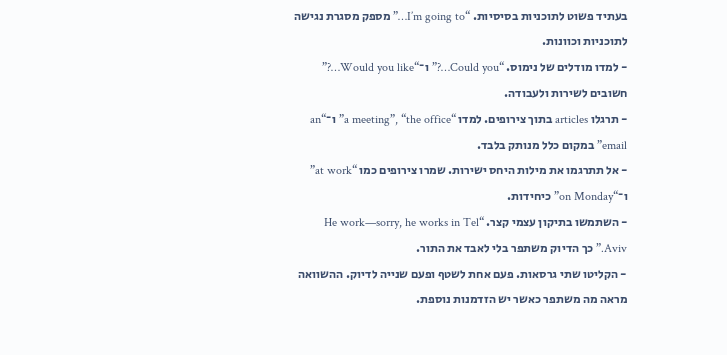בעתיד פשוט לתוכניות בסיסיות. “I’m going to…” מספק מסגרת נגישה לתוכניות וכוונות.
- למדו מודלים של נימוס. “Could you…?” ו־“Would you like…?” חשובים לשירות ולעבודה.
- תרגלו articles בתוך צירופים. למדו “a meeting”, “the office” ו־“an email” במקום כלל מנותק בלבד.
- אל תתרגמו את מילות היחס ישירות. שמרו צירופים כמו “at work” ו־“on Monday” כיחידות.
- השתמשו בתיקון עצמי קצר. “He work—sorry, he works in Tel Aviv.” כך הדיוק משתפר בלי לאבד את התור.
- הקליטו שתי גרסאות. פעם אחת לשטף ופעם שנייה לדיוק. ההשוואה מראה מה משתפר כאשר יש הזדמנות נוספת.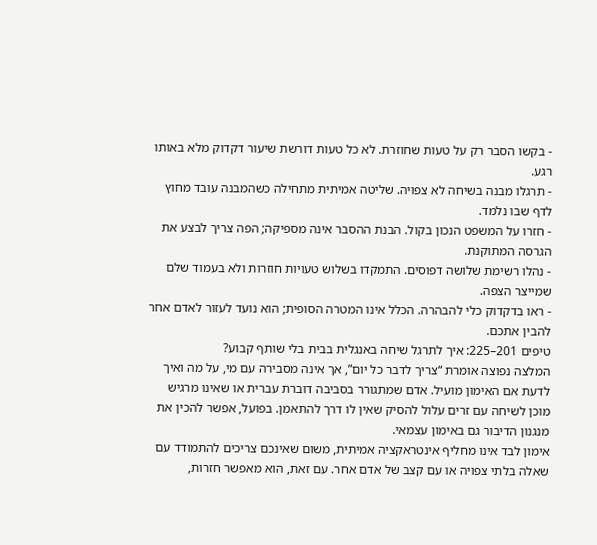- בקשו הסבר רק על טעות שחוזרת. לא כל טעות דורשת שיעור דקדוק מלא באותו רגע.
- תרגלו מבנה בשיחה לא צפויה. שליטה אמיתית מתחילה כשהמבנה עובד מחוץ לדף שבו נלמד.
- חזרו על המשפט הנכון בקול. הבנת ההסבר אינה מספיקה; הפה צריך לבצע את הגרסה המתוקנת.
- נהלו רשימת שלושה דפוסים. התמקדו בשלוש טעויות חוזרות ולא בעמוד שלם שמייצר הצפה.
- ראו בדקדוק כלי להבהרה. הכלל אינו המטרה הסופית; הוא נועד לעזור לאדם אחר להבין אתכם.
טיפים 201–225: איך לתרגל שיחה באנגלית בבית בלי שותף קבוע?
המלצה נפוצה אומרת “צריך לדבר כל יום”, אך אינה מסבירה עם מי, על מה ואיך לדעת אם האימון מועיל. אדם שמתגורר בסביבה דוברת עברית או שאינו מרגיש מוכן לשיחה עם זרים עלול להסיק שאין לו דרך להתאמן. בפועל, אפשר להכין את מנגנון הדיבור גם באימון עצמאי.
אימון לבד אינו מחליף אינטראקציה אמיתית, משום שאינכם צריכים להתמודד עם שאלה בלתי צפויה או עם קצב של אדם אחר. עם זאת, הוא מאפשר חזרות,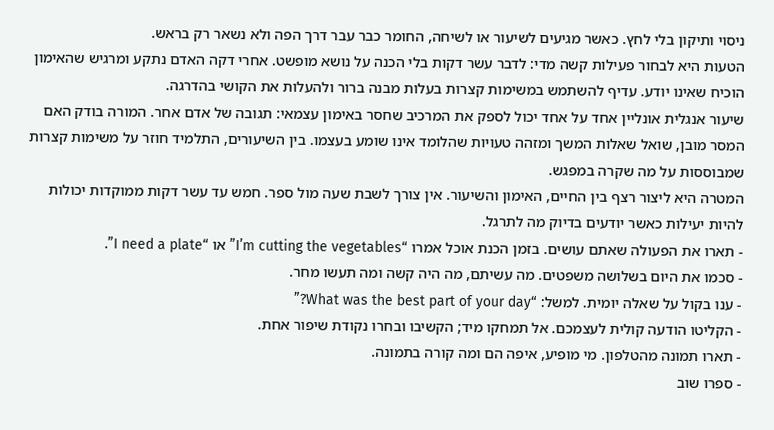ניסוי ותיקון בלי לחץ. כאשר מגיעים לשיעור או לשיחה, החומר כבר עבר דרך הפה ולא נשאר רק בראש.
הטעות היא לבחור פעילות קשה מדי: לדבר עשר דקות בלי הכנה על נושא מופשט. אחרי דקה האדם נתקע ומרגיש שהאימון הוכיח שאינו יודע. עדיף להשתמש במשימות קצרות בעלות מבנה ברור ולהעלות את הקושי בהדרגה.
שיעור אנגלית אונליין אחד על אחד יכול לספק את המרכיב שחסר באימון עצמאי: תגובה של אדם אחר. המורה בודק האם המסר מובן, שואל שאלות המשך ומזהה טעויות שהלומד אינו שומע בעצמו. בין השיעורים, התלמיד חוזר על משימות קצרות שמבוססות על מה שקרה במפגש.
המטרה היא ליצור רצף בין החיים, האימון והשיעור. אין צורך לשבת שעה מול ספר. חמש עד עשר דקות ממוקדות יכולות להיות יעילות כאשר יודעים בדיוק מה לתרגל.
- תארו את הפעולה שאתם עושים. בזמן הכנת אוכל אמרו “I’m cutting the vegetables” או “I need a plate”.
- סכמו את היום בשלושה משפטים. מה עשיתם, מה היה קשה ומה תעשו מחר.
- ענו בקול על שאלה יומית. למשל: “What was the best part of your day?”
- הקליטו הודעה קולית לעצמכם. אל תמחקו מיד; הקשיבו ובחרו נקודת שיפור אחת.
- תארו תמונה מהטלפון. מי מופיע, איפה הם ומה קורה בתמונה.
- ספרו שוב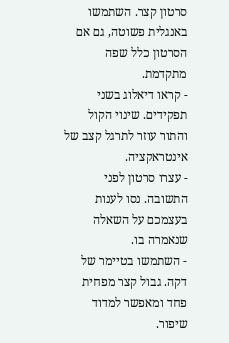סרטון קצר. השתמשו באנגלית פשוטה, גם אם הסרטון כלל שפה מתקדמת.
- קראו דיאלוג בשני תפקידים. שינוי הקול והתור עוזר לתרגל קצב של אינטראקציה.
- עצרו סרטון לפני התשובה. נסו לענות בעצמכם על השאלה שנאמרה בו.
- השתמשו בטיימר של דקה. גבול קצר מפחית פחד ומאפשר למדוד שיפור.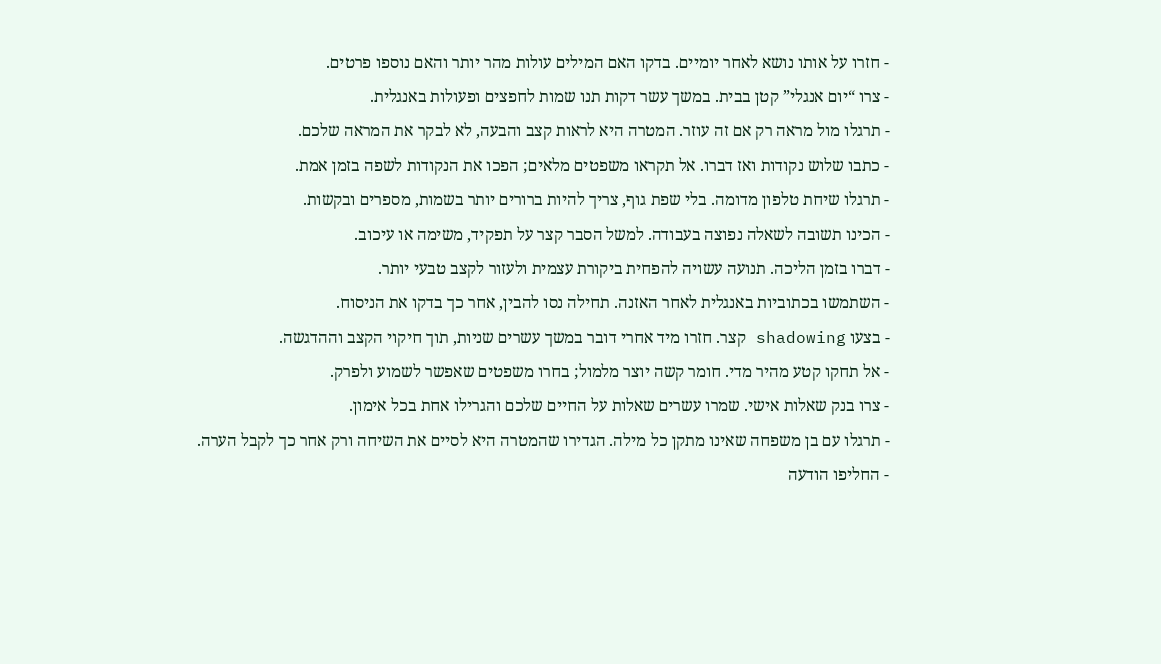- חזרו על אותו נושא לאחר יומיים. בדקו האם המילים עולות מהר יותר והאם נוספו פרטים.
- צרו “יום אנגלי” קטן בבית. במשך עשר דקות תנו שמות לחפצים ופעולות באנגלית.
- תרגלו מול מראה רק אם זה עוזר. המטרה היא לראות קצב והבעה, לא לבקר את המראה שלכם.
- כתבו שלוש נקודות ואז דברו. אל תקראו משפטים מלאים; הפכו את הנקודות לשפה בזמן אמת.
- תרגלו שיחת טלפון מדומה. בלי שפת גוף, צריך להיות ברורים יותר בשמות, מספרים ובקשות.
- הכינו תשובה לשאלה נפוצה בעבודה. למשל הסבר קצר על תפקיד, משימה או עיכוב.
- דברו בזמן הליכה. תנועה עשויה להפחית ביקורת עצמית ולעזור לקצב טבעי יותר.
- השתמשו בכתוביות באנגלית לאחר האזנה. תחילה נסו להבין, אחר כך בדקו את הניסוח.
- בצעו shadowing קצר. חזרו מיד אחרי דובר במשך עשרים שניות, תוך חיקוי הקצב וההדגשה.
- אל תחקו קטע מהיר מדי. חומר קשה יוצר מלמול; בחרו משפטים שאפשר לשמוע ולפרק.
- צרו בנק שאלות אישי. שמרו עשרים שאלות על החיים שלכם והגרילו אחת בכל אימון.
- תרגלו עם בן משפחה שאינו מתקן כל מילה. הגדירו שהמטרה היא לסיים את השיחה ורק אחר כך לקבל הערה.
- החליפו הודעה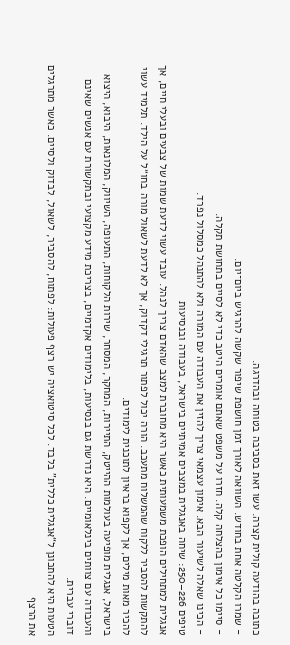כתובה בהודעה קולית קצרה. עשו זאת בסביבה בטוחה ובהדרגה.
- שמרו הקלטה אחת בחודש. השוואה לאורך זמן חושפת שיפור שקשה להרגיש ביום־יום.
- סיימו כל אימון בהצלחה קלה. חזרו על משפט שאתם אומרים היטב כדי לא לסיים בתחושת תקלה.
- הכינו שאלה לשיעור הבא. אימון עצמאי צריך להזין את העבודה עם המורה ולא להתנהל כמסלול נפרד.
טיפים 226–250: שיחה באנגלית במצבים אמיתיים בישראל, בעבודה ובנסיעות
אנגלית למתחילים הופכת משמעותית כאשר היא מחוברת למצב שהאדם צריך לנהל. עובד עשוי לדעת שמות של צבעים ובעלי חיים, אך להתקשות להסביר ללקוח שהמשלוח מתעכב. הורה יכול לפתור תרגילי דקדוק, אך לא לדעת לשאול מורה בחו״ל על הילד. תלמיד עשוי להכיר מאות מילים, אך לקפוא בראיון לתוכנית לימודים.
בישראל, אנגלית מופיעה בעולמות ההייטק, התיירות, המחקר, המסחר, שירות הלקוחות, התעופה, השיווק, המלונאות, היבוא, היצוא והעבודה עם צוותים בינלאומיים. היא נדרשת גם בנסיעות, בלימודים אקדמיים, בצריכת מידע מקצועי ובתקשורת עם אנשים שאינם דוברי עברית.
הטעות היא להתכונן ל“אנגלית כללית” בלבד. לכל סיטואציה יש רצף פעולות: לפתוח, להסביר, לשאול, לבדוק ולסיים. כאשר מתרגלים את הרצף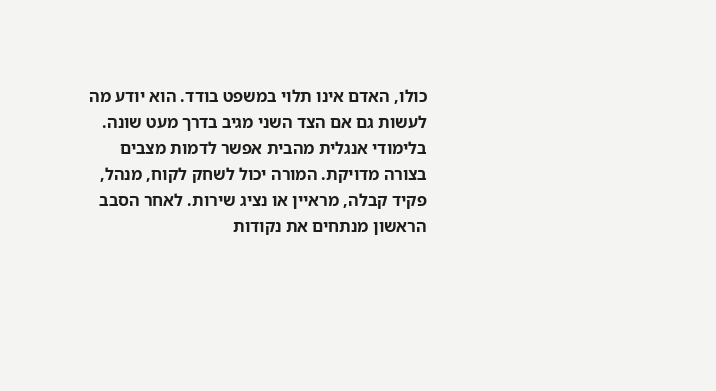כולו, האדם אינו תלוי במשפט בודד. הוא יודע מה לעשות גם אם הצד השני מגיב בדרך מעט שונה.
בלימודי אנגלית מהבית אפשר לדמות מצבים בצורה מדויקת. המורה יכול לשחק לקוח, מנהל, פקיד קבלה, מראיין או נציג שירות. לאחר הסבב הראשון מנתחים את נקודות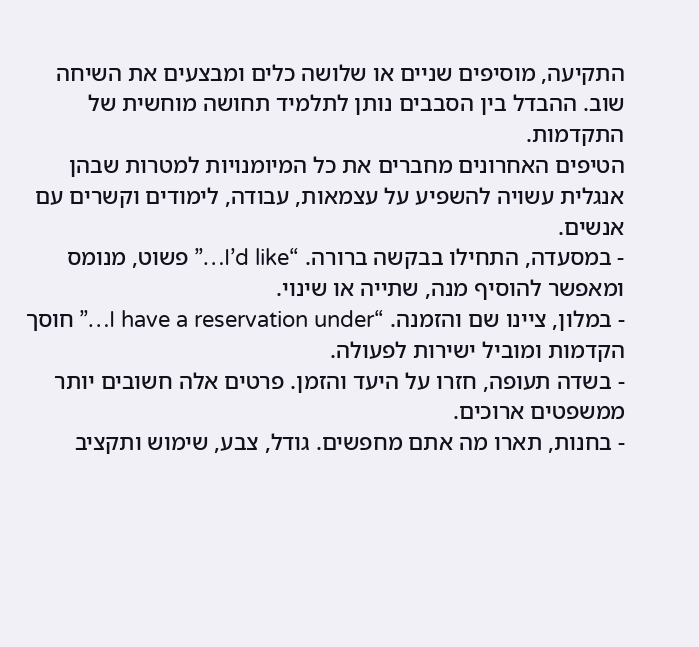התקיעה, מוסיפים שניים או שלושה כלים ומבצעים את השיחה שוב. ההבדל בין הסבבים נותן לתלמיד תחושה מוחשית של התקדמות.
הטיפים האחרונים מחברים את כל המיומנויות למטרות שבהן אנגלית עשויה להשפיע על עצמאות, עבודה, לימודים וקשרים עם אנשים.
- במסעדה, התחילו בבקשה ברורה. “I’d like…” פשוט, מנומס ומאפשר להוסיף מנה, שתייה או שינוי.
- במלון, ציינו שם והזמנה. “I have a reservation under…” חוסך הקדמות ומוביל ישירות לפעולה.
- בשדה תעופה, חזרו על היעד והזמן. פרטים אלה חשובים יותר ממשפטים ארוכים.
- בחנות, תארו מה אתם מחפשים. גודל, צבע, שימוש ותקציב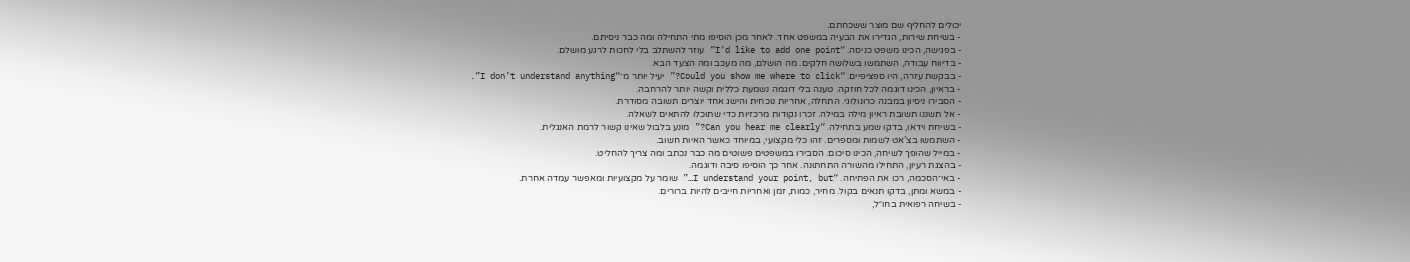יכולים להחליף שם מוצר ששכחתם.
- בשיחת שירות, הגדירו את הבעיה במשפט אחד. לאחר מכן הוסיפו מתי התחילה ומה כבר ניסיתם.
- בפגישה, הכינו משפט כניסה. “I’d like to add one point” עוזר להשתלב בלי לחכות לרגע מושלם.
- בדיווח עבודה, השתמשו בשלושה חלקים. מה הושלם, מה מעכב ומה הצעד הבא.
- בבקשת עזרה, היו ספציפיים. “Could you show me where to click?” יעיל יותר מ־“I don’t understand anything”.
- בראיון, הכינו דוגמה לכל חוזקה. טענה בלי דוגמה נשמעת כללית וקשה יותר להרחבה.
- הסבירו ניסיון במבנה כרונולוגי. התחלה, אחריות נוכחית והישג אחד יוצרים תשובה מסודרת.
- אל תשננו תשובת ראיון מילה במילה. זכרו נקודות מרכזיות כדי שתוכלו להתאים לשאלה.
- בשיחת וידאו, בדקו שמע בתחילה. “Can you hear me clearly?” מונע בלבול שאינו קשור לרמת האנגלית.
- השתמשו בצ’אט לשמות ומספרים. זהו כלי מקצועי, במיוחד כאשר האיות חשוב.
- במייל שהופך לשיחה, הכינו סיכום. הסבירו במשפטים פשוטים מה כבר נכתב ומה צריך להחליט.
- בהצגת רעיון, התחילו מהשורה התחתונה. אחר כך הוסיפו סיבה ודוגמה.
- באי־הסכמה, רכו את הפתיחה. “I understand your point, but…” שומר על מקצועיות ומאפשר עמדה אחרת.
- במשא ומתן, בדקו תנאים בקול. מחיר, כמות, זמן ואחריות חייבים להיות ברורים.
- בשיחה רפואית בחו״ל,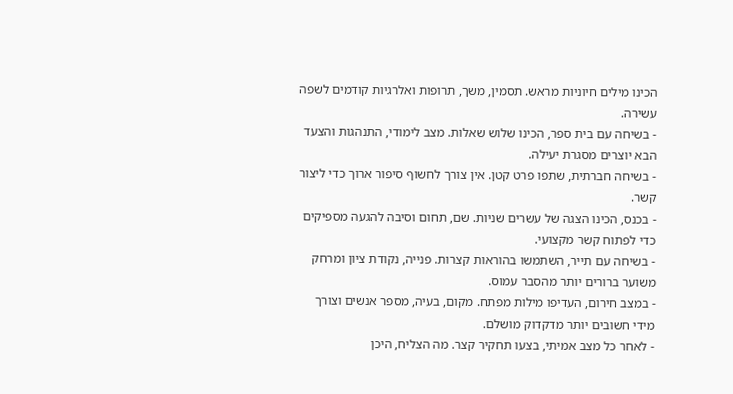הכינו מילים חיוניות מראש. תסמין, משך, תרופות ואלרגיות קודמים לשפה עשירה.
- בשיחה עם בית ספר, הכינו שלוש שאלות. מצב לימודי, התנהגות והצעד הבא יוצרים מסגרת יעילה.
- בשיחה חברתית, שתפו פרט קטן. אין צורך לחשוף סיפור ארוך כדי ליצור קשר.
- בכנס, הכינו הצגה של עשרים שניות. שם, תחום וסיבה להגעה מספיקים כדי לפתוח קשר מקצועי.
- בשיחה עם תייר, השתמשו בהוראות קצרות. פנייה, נקודת ציון ומרחק משוער ברורים יותר מהסבר עמוס.
- במצב חירום, העדיפו מילות מפתח. מקום, בעיה, מספר אנשים וצורך מידי חשובים יותר מדקדוק מושלם.
- לאחר כל מצב אמיתי, בצעו תחקיר קצר. מה הצליח, היכן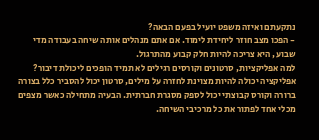נתקעתם ואיזה משפט יועיל בפעם הבאה?
- הפכו מצב חוזר ליחידת לימוד. אם אתם מנהלים אותה שיחה בעבודה מדי שבוע, היא צריכה להיות חלק קבוע מהתרגול.
למה אפליקציות, סרטונים וקורסים רגילים לא תמיד הופכים ליכולת דיבור?
אפליקציה יכולה להיות מצוינת לחזרה על מילים, סרטון יכול להסביר כלל בצורה ברורה וקורס קבוצתי יכול לספק מסגרת חברתית. הבעיה מתחילה כאשר מצפים מכלי אחד לפתור את כל מרכיבי השיחה.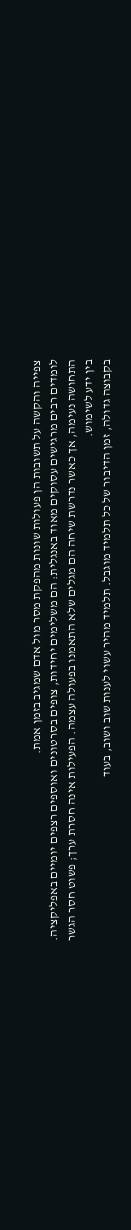צפייה והקשה על תשובות הן פעולות שונות מהפקת מסר מול אדם שמגיב בזמן אמת.
לומדים רבים מרגישים עסוקים מאוד באנגלית: הם משלימים יחידות, צופים בסרטונים ואוספים רצפים יומיים באפליקציה. התחושה נעימה, אך כאשר נדרשת שיחה הם מגלים שלא התאמנו בפעולה עצמה. הפעילות אינה חסרת ערך; פשוט חסר הגשר בין ידע לשימוש.
בקבוצה גדולה, זמן הדיבור של כל תלמיד מוגבל. תלמיד מהיר עשוי לענות שוב ושוב, בעוד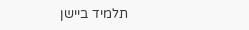תלמיד ביישן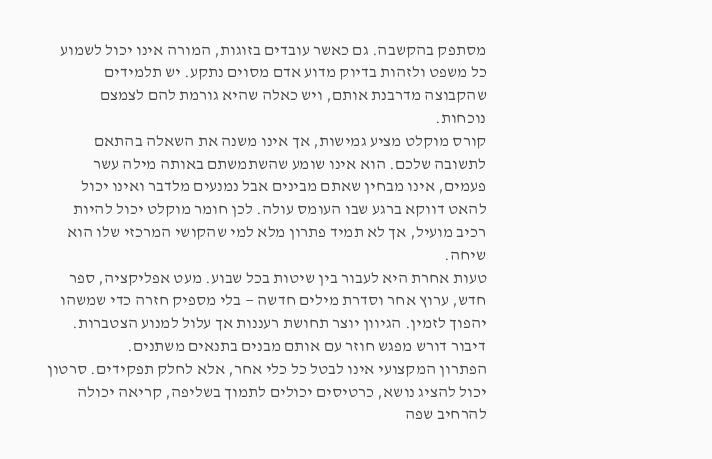מסתפק בהקשבה. גם כאשר עובדים בזוגות, המורה אינו יכול לשמוע כל משפט ולזהות בדיוק מדוע אדם מסוים נתקע. יש תלמידים שהקבוצה מדרבנת אותם, ויש כאלה שהיא גורמת להם לצמצם נוכחות.
קורס מוקלט מציע גמישות, אך אינו משנה את השאלה בהתאם לתשובה שלכם. הוא אינו שומע שהשתמשתם באותה מילה עשר פעמים, אינו מבחין שאתם מבינים אבל נמנעים מלדבר ואינו יכול להאט דווקא ברגע שבו העומס עולה. לכן חומר מוקלט יכול להיות רכיב מועיל, אך לא תמיד פתרון מלא למי שהקושי המרכזי שלו הוא שיחה.
טעות אחרת היא לעבור בין שיטות בכל שבוע. מעט אפליקציה, ספר חדש, ערוץ אחר וסדרת מילים חדשה — בלי מספיק חזרה כדי שמשהו יהפוך לזמין. הגיוון יוצר תחושת רעננות אך עלול למנוע הצטברות. דיבור דורש מפגש חוזר עם אותם מבנים בתנאים משתנים.
הפתרון המקצועי אינו לבטל כל כלי אחר, אלא לחלק תפקידים. סרטון יכול להציג נושא, כרטיסים יכולים לתמוך בשליפה, קריאה יכולה להרחיב שפה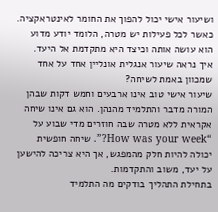ושיעור אישי יכול להפוך את החומר לאינטראקציה. כאשר לכל פעילות יש מטרה, הלומד יודע מדוע הוא עושה אותה וכיצד היא מתקדמת אל היעד.
איך נראה שיעור אנגלית אונליין אחד על אחד שמכוון באמת לשיחה?
שיעור אישי טוב אינו ארבעים וחמש דקות שבהן המורה מדבר והתלמיד מהנהן. הוא גם אינו שיחה אקראית ללא מטרה שבה חוזרים מדי שבוע על “How was your week?”. שיחה חופשית יכולה להיות חלק מהמפגש, אך היא צריכה להישען על יעד, משוב והתקדמות.
בתחילת התהליך בודקים מה התלמיד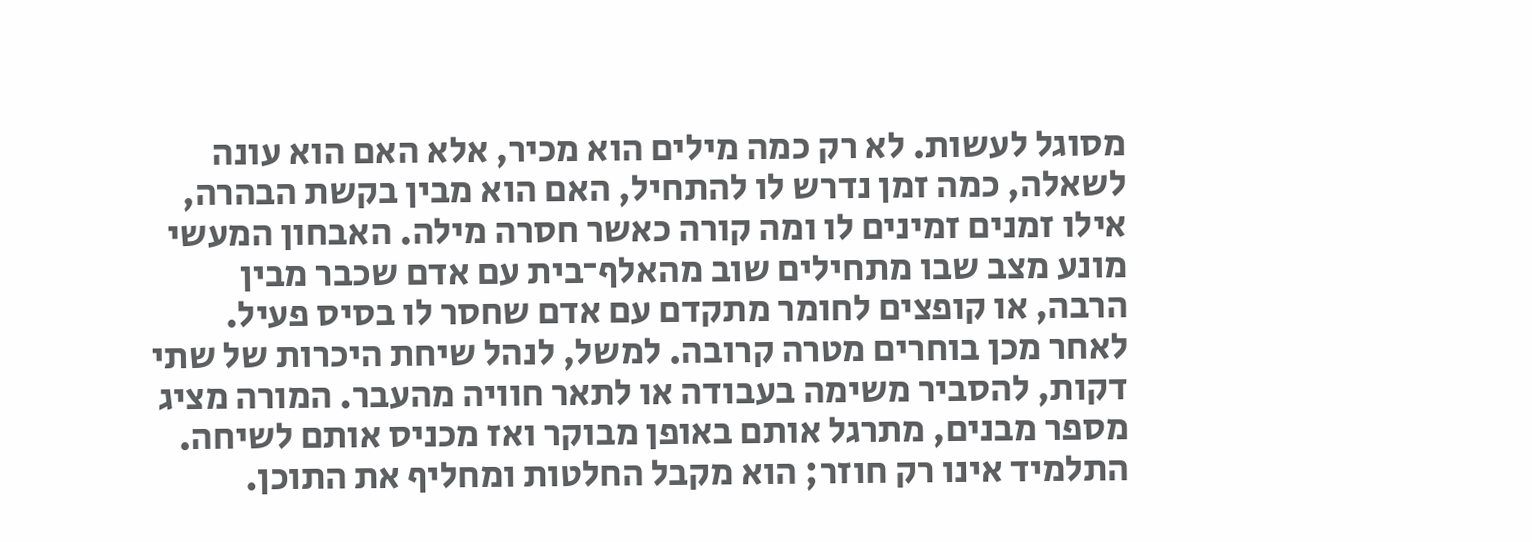מסוגל לעשות. לא רק כמה מילים הוא מכיר, אלא האם הוא עונה לשאלה, כמה זמן נדרש לו להתחיל, האם הוא מבין בקשת הבהרה, אילו זמנים זמינים לו ומה קורה כאשר חסרה מילה. האבחון המעשי מונע מצב שבו מתחילים שוב מהאלף־בית עם אדם שכבר מבין הרבה, או קופצים לחומר מתקדם עם אדם שחסר לו בסיס פעיל.
לאחר מכן בוחרים מטרה קרובה. למשל, לנהל שיחת היכרות של שתי דקות, להסביר משימה בעבודה או לתאר חוויה מהעבר. המורה מציג מספר מבנים, מתרגל אותם באופן מבוקר ואז מכניס אותם לשיחה. התלמיד אינו רק חוזר; הוא מקבל החלטות ומחליף את התוכן.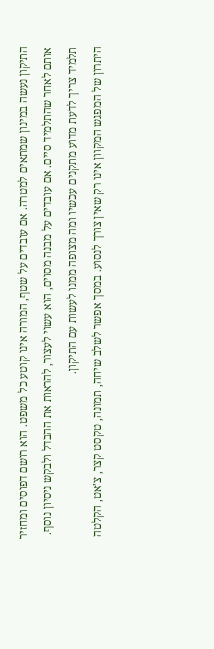התיקון נעשה במינון שמתאים למטרה. אם עובדים על שטף, המורה אינו קוטע כל משפט. הוא רושם דפוסים ומחזיר אותם לאחר שהתלמיד סיים. אם עובדים על מבנה מסוים, הוא עשוי לעצור, להראות את ההבדל ולבקש ניסיון נוסף. תלמיד צריך לדעת מדוע מתקנים עכשיו ומה מצופה ממנו לעשות עם התיקון.
היתרון של המפגש המקוון אינו רק שאין צורך לנסוע. במסך אפשר לשלב שיחה, תמונה, טקסט קצר, צ’אט, הקלטה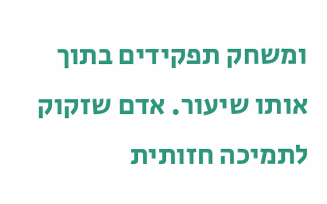ומשחק תפקידים בתוך אותו שיעור. אדם שזקוק לתמיכה חזותית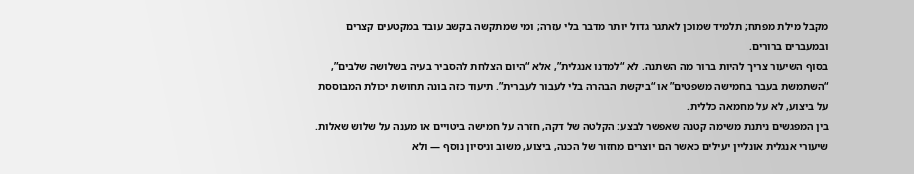מקבל מילת מפתח; תלמיד שמוכן לאתגר גדול יותר מדבר בלי עזרה; ומי שמתקשה בקשב עובד במקטעים קצרים ובמעברים ברורים.
בסוף השיעור צריך להיות ברור מה השתנה. לא “למדנו אנגלית”, אלא “היום הצלחת להסביר בעיה בשלושה שלבים”, “השתמשת בעבר בחמישה משפטים” או “ביקשת הבהרה בלי לעבור לעברית”. תיעוד כזה בונה תחושת יכולת המבוססת על ביצוע, לא על מחמאה כללית.
בין המפגשים ניתנת משימה קטנה שאפשר לבצע: הקלטה של דקה, חזרה על חמישה ביטויים או מענה על שלוש שאלות. שיעורי אנגלית אונליין יעילים כאשר הם יוצרים מחזור של הכנה, ביצוע, משוב וניסיון נוסף — ולא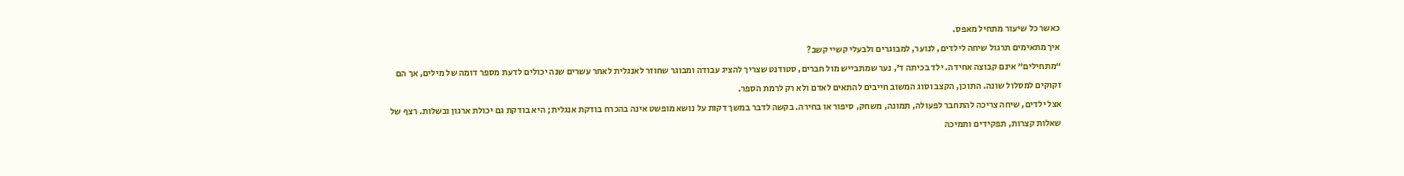כאשר כל שיעור מתחיל מאפס.
איך מתאימים תרגול שיחה לילדים, לנוער, למבוגרים ולבעלי קשיי קשב?
“מתחילים” אינם קבוצה אחידה. ילד בכיתה ד’, נער שמתבייש מול חברים, סטודנט שצריך להציג עבודה ומבוגר שחוזר לאנגלית לאחר עשרים שנה יכולים לדעת מספר דומה של מילים, אך הם זקוקים למסלול שונה. התוכן, הקצב וסוג המשוב חייבים להתאים לאדם ולא רק לרמת הספר.
אצל ילדים, שיחה צריכה להתחבר לפעולה, תמונה, משחק, סיפור או בחירה. בקשה לדבר במשך דקות על נושא מופשט אינה בהכרח בודקת אנגלית; היא בודקת גם יכולת ארגון ובשלות. רצף של שאלות קצרות, תפקידים ותמיכה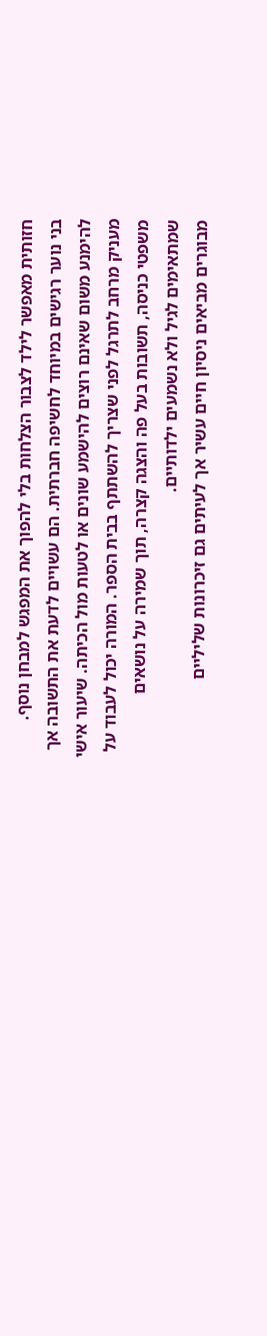חזותית מאפשר לילד לצבור הצלחות בלי להפוך את המפגש למבחן נוסף.
בני נוער רגישים במיוחד לחשיפה חברתית. הם עשויים לדעת את התשובה אך להימנע משום שאינם רוצים להישמע שונים או לטעות מול הכיתה. שיעור אישי מעניק מרחב לתרגל לפני שצריך להשתתף בבית הספר. המורה יכול לעבוד על משפטי כניסה, תשובות בעל פה והצגה קצרה, תוך שמירה על נושאים שמתאימים לגיל ולא נשמעים ילדותיים.
מבוגרים מביאים ניסיון חיים עשיר אך לעיתים גם זיכרונות שליליים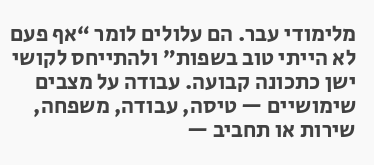מלימודי עבר. הם עלולים לומר “אף פעם לא הייתי טוב בשפות” ולהתייחס לקושי ישן כתכונה קבועה. עבודה על מצבים שימושיים — טיסה, עבודה, משפחה, שירות או תחביב —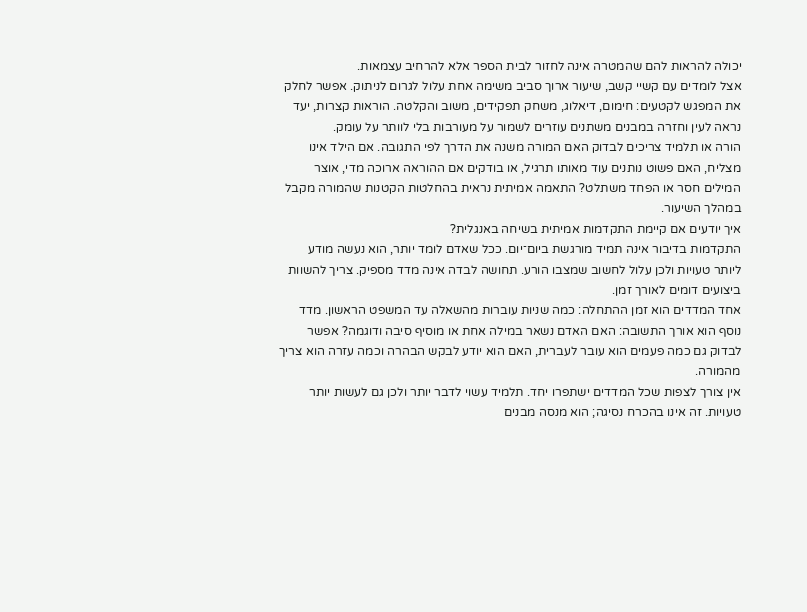יכולה להראות להם שהמטרה אינה לחזור לבית הספר אלא להרחיב עצמאות.
אצל לומדים עם קשיי קשב, שיעור ארוך סביב משימה אחת עלול לגרום לניתוק. אפשר לחלק את המפגש לקטעים: חימום, דיאלוג, משחק תפקידים, משוב והקלטה. הוראות קצרות, יעד נראה לעין וחזרה במבנים משתנים עוזרים לשמור על מעורבות בלי לוותר על עומק.
הורה או תלמיד צריכים לבדוק האם המורה משנה את הדרך לפי התגובה. אם הילד אינו מצליח, האם פשוט נותנים עוד מאותו תרגיל, או בודקים אם ההוראה ארוכה מדי, אוצר המילים חסר או הפחד משתלט? התאמה אמיתית נראית בהחלטות הקטנות שהמורה מקבל במהלך השיעור.
איך יודעים אם קיימת התקדמות אמיתית בשיחה באנגלית?
התקדמות בדיבור אינה תמיד מורגשת ביום־יום. ככל שאדם לומד יותר, הוא נעשה מודע ליותר טעויות ולכן עלול לחשוב שמצבו הורע. תחושה לבדה אינה מדד מספיק. צריך להשוות ביצועים דומים לאורך זמן.
אחד המדדים הוא זמן ההתחלה: כמה שניות עוברות מהשאלה עד המשפט הראשון. מדד נוסף הוא אורך התשובה: האם האדם נשאר במילה אחת או מוסיף סיבה ודוגמה? אפשר לבדוק גם כמה פעמים הוא עובר לעברית, האם הוא יודע לבקש הבהרה וכמה עזרה הוא צריך מהמורה.
אין צורך לצפות שכל המדדים ישתפרו יחד. תלמיד עשוי לדבר יותר ולכן גם לעשות יותר טעויות. זה אינו בהכרח נסיגה; הוא מנסה מבנים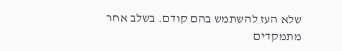שלא העז להשתמש בהם קודם. בשלב אחר מתמקדים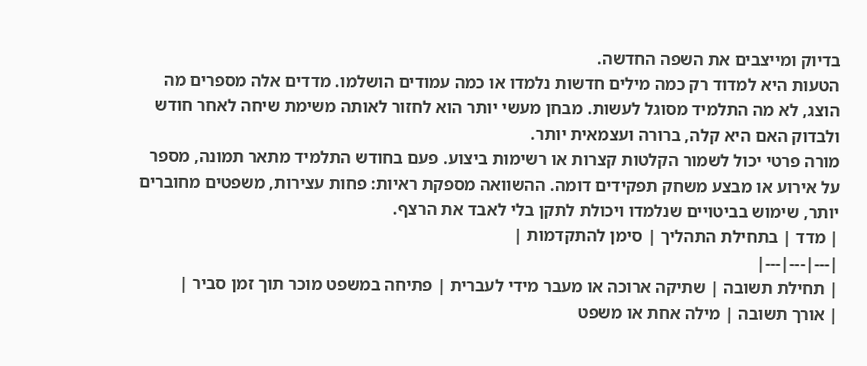בדיוק ומייצבים את השפה החדשה.
הטעות היא למדוד רק כמה מילים חדשות נלמדו או כמה עמודים הושלמו. מדדים אלה מספרים מה הוצג, לא מה התלמיד מסוגל לעשות. מבחן מעשי יותר הוא לחזור לאותה משימת שיחה לאחר חודש ולבדוק האם היא קלה, ברורה ועצמאית יותר.
מורה פרטי יכול לשמור הקלטות קצרות או רשימות ביצוע. פעם בחודש התלמיד מתאר תמונה, מספר על אירוע או מבצע משחק תפקידים דומה. ההשוואה מספקת ראיות: פחות עצירות, משפטים מחוברים יותר, שימוש בביטויים שנלמדו ויכולת לתקן בלי לאבד את הרצף.
| מדד | בתחילת התהליך | סימן להתקדמות |
|---|---|---|
| תחילת תשובה | שתיקה ארוכה או מעבר מידי לעברית | פתיחה במשפט מוכר תוך זמן סביר |
| אורך תשובה | מילה אחת או משפט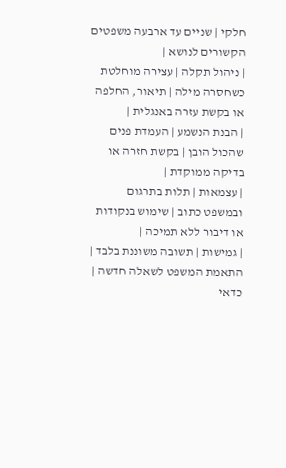חלקי | שניים עד ארבעה משפטים הקשורים לנושא |
| ניהול תקלה | עצירה מוחלטת כשחסרה מילה | תיאור, החלפה או בקשת עזרה באנגלית |
| הבנת הנשמע | העמדת פנים שהכול הובן | בקשת חזרה או בדיקה ממוקדת |
| עצמאות | תלות בתרגום ובמשפט כתוב | שימוש בנקודות או דיבור ללא תמיכה |
| גמישות | תשובה משוננת בלבד | התאמת המשפט לשאלה חדשה |
כדאי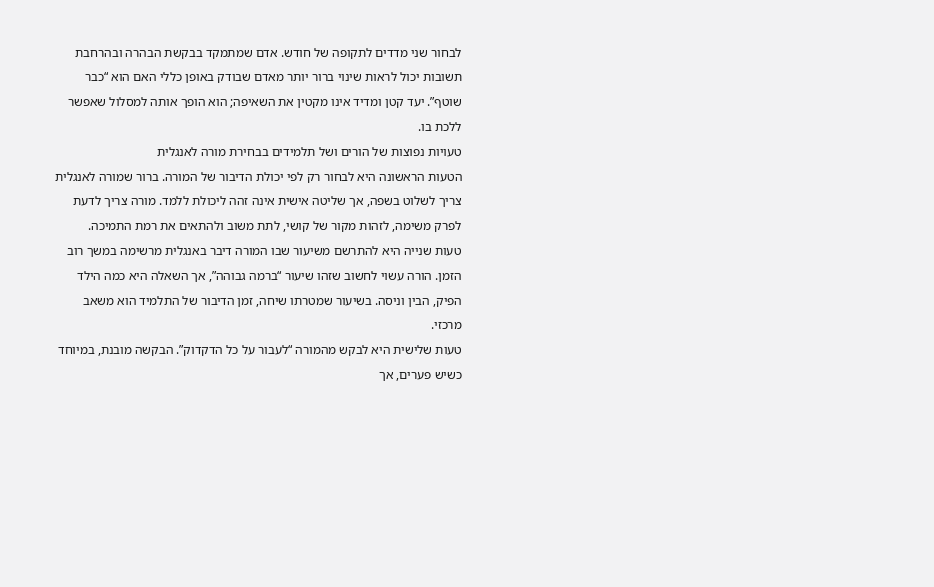לבחור שני מדדים לתקופה של חודש. אדם שמתמקד בבקשת הבהרה ובהרחבת תשובות יכול לראות שינוי ברור יותר מאדם שבודק באופן כללי האם הוא “כבר שוטף”. יעד קטן ומדיד אינו מקטין את השאיפה; הוא הופך אותה למסלול שאפשר ללכת בו.
טעויות נפוצות של הורים ושל תלמידים בבחירת מורה לאנגלית
הטעות הראשונה היא לבחור רק לפי יכולת הדיבור של המורה. ברור שמורה לאנגלית צריך לשלוט בשפה, אך שליטה אישית אינה זהה ליכולת ללמד. מורה צריך לדעת לפרק משימה, לזהות מקור של קושי, לתת משוב ולהתאים את רמת התמיכה.
טעות שנייה היא להתרשם משיעור שבו המורה דיבר באנגלית מרשימה במשך רוב הזמן. הורה עשוי לחשוב שזהו שיעור “ברמה גבוהה”, אך השאלה היא כמה הילד הפיק, הבין וניסה. בשיעור שמטרתו שיחה, זמן הדיבור של התלמיד הוא משאב מרכזי.
טעות שלישית היא לבקש מהמורה “לעבור על כל הדקדוק”. הבקשה מובנת, במיוחד כשיש פערים, אך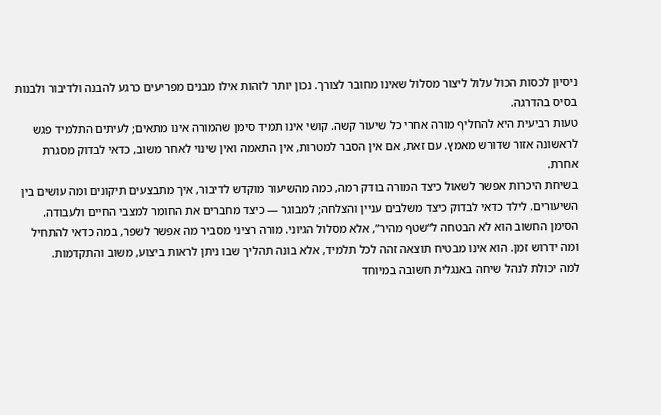ניסיון לכסות הכול עלול ליצור מסלול שאינו מחובר לצורך. נכון יותר לזהות אילו מבנים מפריעים כרגע להבנה ולדיבור ולבנות בסיס בהדרגה.
טעות רביעית היא להחליף מורה אחרי כל שיעור קשה. קושי אינו תמיד סימן שהמורה אינו מתאים; לעיתים התלמיד פגש לראשונה אזור שדורש מאמץ. עם זאת, אם אין הסבר למטרות, אין התאמה ואין שינוי לאחר משוב, כדאי לבדוק מסגרת אחרת.
בשיחת היכרות אפשר לשאול כיצד המורה בודק רמה, כמה מהשיעור מוקדש לדיבור, איך מתבצעים תיקונים ומה עושים בין השיעורים. לילד כדאי לבדוק כיצד משלבים עניין והצלחה; למבוגר — כיצד מחברים את החומר למצבי החיים ולעבודה.
הסימן החשוב הוא לא הבטחה ל“שטף מהיר”, אלא מסלול הגיוני. מורה רציני מסביר מה אפשר לשפר, במה כדאי להתחיל ומה ידרוש זמן. הוא אינו מבטיח תוצאה זהה לכל תלמיד, אלא בונה תהליך שבו ניתן לראות ביצוע, משוב והתקדמות.
למה יכולת לנהל שיחה באנגלית חשובה במיוחד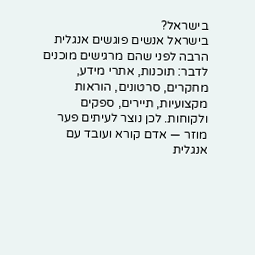בישראל?
בישראל אנשים פוגשים אנגלית הרבה לפני שהם מרגישים מוכנים לדבר: תוכנות, אתרי מידע, מחקרים, סרטונים, הוראות מקצועיות, תיירים, ספקים ולקוחות. לכן נוצר לעיתים פער מוזר — אדם קורא ועובד עם אנגלית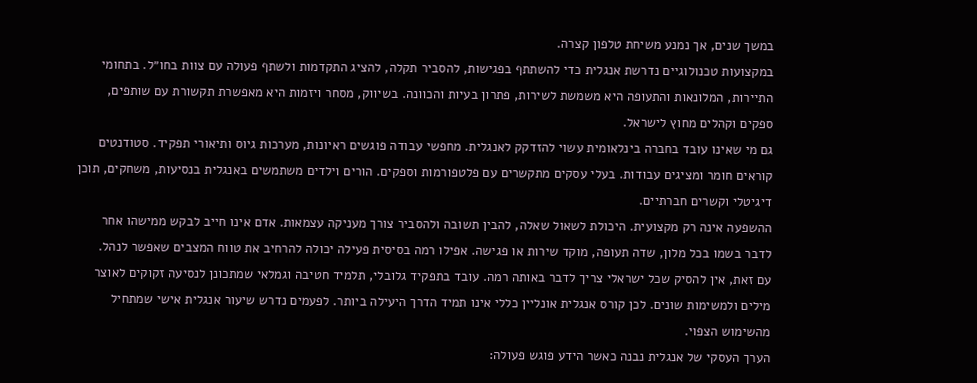במשך שנים, אך נמנע משיחת טלפון קצרה.
במקצועות טכנולוגיים נדרשת אנגלית כדי להשתתף בפגישות, להסביר תקלה, להציג התקדמות ולשתף פעולה עם צוות בחו״ל. בתחומי התיירות, המלונאות והתעופה היא משמשת לשירות, פתרון בעיות והכוונה. בשיווק, מסחר ויזמות היא מאפשרת תקשורת עם שותפים, ספקים וקהלים מחוץ לישראל.
גם מי שאינו עובד בחברה בינלאומית עשוי להזדקק לאנגלית. מחפשי עבודה פוגשים ראיונות, מערכות גיוס ותיאורי תפקיד. סטודנטים קוראים חומר ומציגים עבודות. בעלי עסקים מתקשרים עם פלטפורמות וספקים. הורים וילדים משתמשים באנגלית בנסיעות, משחקים, תוכן דיגיטלי וקשרים חברתיים.
ההשפעה אינה רק מקצועית. היכולת לשאול שאלה, להבין תשובה ולהסביר צורך מעניקה עצמאות. אדם אינו חייב לבקש ממישהו אחר לדבר בשמו בכל מלון, שדה תעופה, מוקד שירות או פגישה. אפילו רמה בסיסית פעילה יכולה להרחיב את טווח המצבים שאפשר לנהל.
עם זאת, אין להסיק שכל ישראלי צריך לדבר באותה רמה. עובד בתפקיד גלובלי, תלמיד חטיבה וגמלאי שמתכונן לנסיעה זקוקים לאוצר מילים ולמשימות שונים. לכן קורס אנגלית אונליין כללי אינו תמיד הדרך היעילה ביותר. לפעמים נדרש שיעור אנגלית אישי שמתחיל מהשימוש הצפוי.
הערך העסקי של אנגלית נבנה כאשר הידע פוגש פעולה: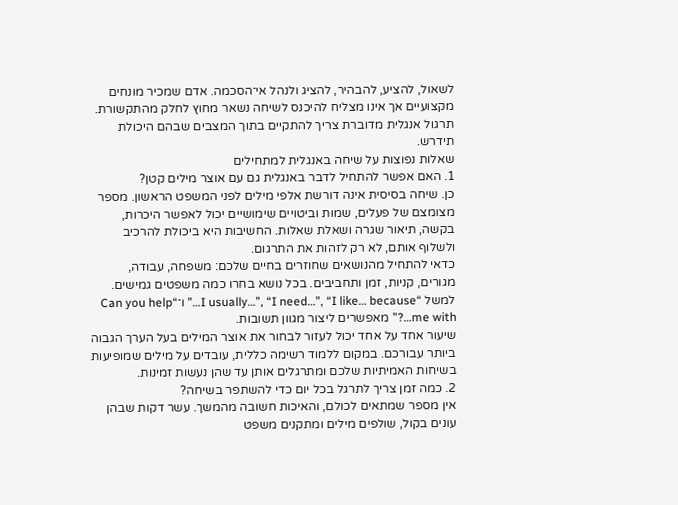לשאול, להציע, להבהיר, להציג ולנהל אי־הסכמה. אדם שמכיר מונחים מקצועיים אך אינו מצליח להיכנס לשיחה נשאר מחוץ לחלק מהתקשורת. תרגול אנגלית מדוברת צריך להתקיים בתוך המצבים שבהם היכולת תידרש.
שאלות נפוצות על שיחה באנגלית למתחילים
1. האם אפשר להתחיל לדבר באנגלית גם עם אוצר מילים קטן?
כן. שיחה בסיסית אינה דורשת אלפי מילים לפני המשפט הראשון. מספר מצומצם של פעלים, שמות וביטויים שימושיים יכול לאפשר היכרות, בקשה, תיאור שגרה ושאלת שאלות. החשיבות היא ביכולת להרכיב ולשלוף אותם, לא רק לזהות את התרגום.
כדאי להתחיל מהנושאים שחוזרים בחיים שלכם: משפחה, עבודה, מגורים, קניות, זמן ותחביבים. בכל נושא בחרו כמה משפטים גמישים. למשל “I usually…”, “I need…”, “I like… because…” ו־“Can you help me with…?” מאפשרים ליצור מגוון תשובות.
שיעור אחד על אחד יכול לעזור לבחור את אוצר המילים בעל הערך הגבוה ביותר עבורכם. במקום ללמוד רשימה כללית, עובדים על מילים שמופיעות בשיחות האמיתיות שלכם ומתרגלים אותן עד שהן נעשות זמינות.
2. כמה זמן צריך לתרגל בכל יום כדי להשתפר בשיחה?
אין מספר שמתאים לכולם, והאיכות חשובה מהמשך. עשר דקות שבהן עונים בקול, שולפים מילים ומתקנים משפט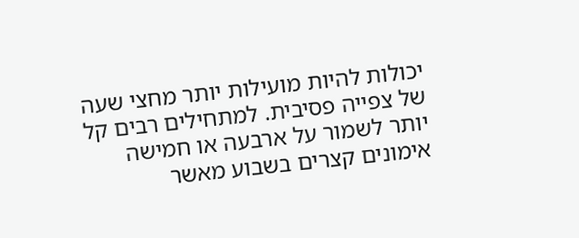יכולות להיות מועילות יותר מחצי שעה של צפייה פסיבית. למתחילים רבים קל יותר לשמור על ארבעה או חמישה אימונים קצרים בשבוע מאשר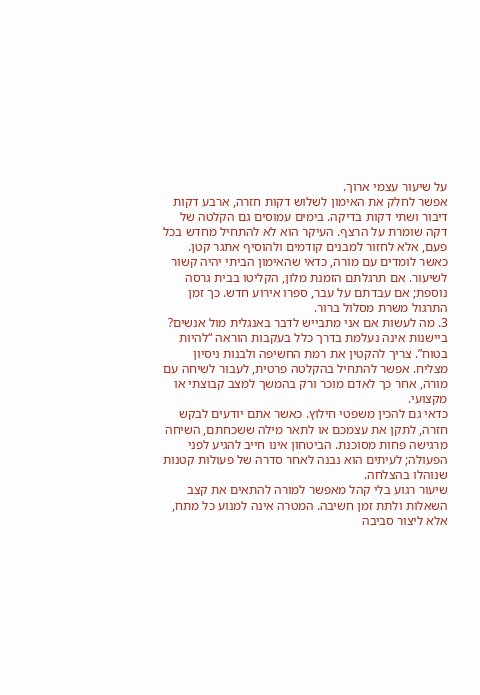על שיעור עצמי ארוך.
אפשר לחלק את האימון לשלוש דקות חזרה, ארבע דקות דיבור ושתי דקות בדיקה. בימים עמוסים גם הקלטה של דקה שומרת על הרצף. העיקר הוא לא להתחיל מחדש בכל פעם, אלא לחזור למבנים קודמים ולהוסיף אתגר קטן.
כאשר לומדים עם מורה, כדאי שהאימון הביתי יהיה קשור לשיעור. אם תרגלתם הזמנת מלון, הקליטו בבית גרסה נוספת; אם עבדתם על עבר, ספרו אירוע חדש. כך זמן התרגול משרת מסלול ברור.
3. מה לעשות אם אני מתבייש לדבר באנגלית מול אנשים?
ביישנות אינה נעלמת בדרך כלל בעקבות הוראה “להיות בטוח”. צריך להקטין את רמת החשיפה ולבנות ניסיון מצליח. אפשר להתחיל בהקלטה פרטית, לעבור לשיחה עם מורה, אחר כך לאדם מוכר ורק בהמשך למצב קבוצתי או מקצועי.
כדאי גם להכין משפטי חילוץ. כאשר אתם יודעים לבקש חזרה, לתקן את עצמכם או לתאר מילה ששכחתם, השיחה מרגישה פחות מסוכנת. הביטחון אינו חייב להגיע לפני הפעולה; לעיתים הוא נבנה לאחר סדרה של פעולות קטנות שנוהלו בהצלחה.
שיעור רגוע בלי קהל מאפשר למורה להתאים את קצב השאלות ולתת זמן חשיבה. המטרה אינה למנוע כל מתח, אלא ליצור סביבה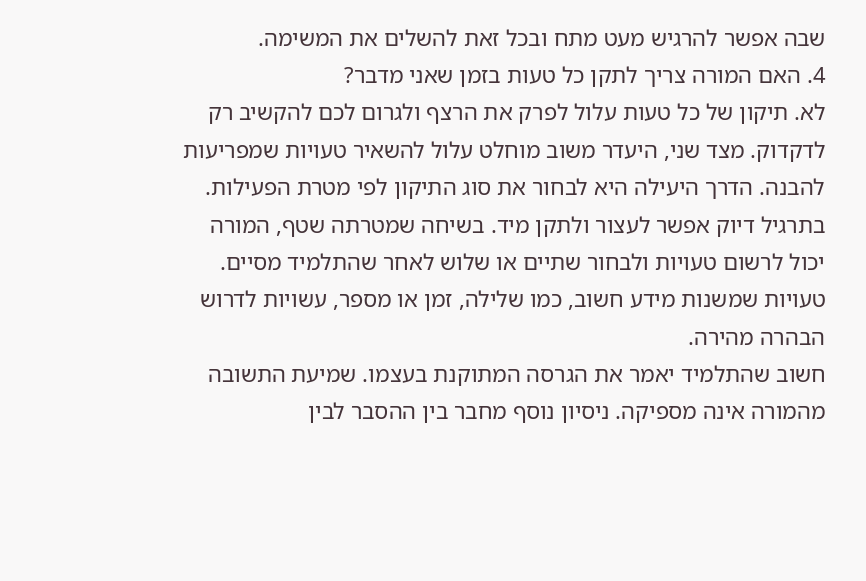שבה אפשר להרגיש מעט מתח ובכל זאת להשלים את המשימה.
4. האם המורה צריך לתקן כל טעות בזמן שאני מדבר?
לא. תיקון של כל טעות עלול לפרק את הרצף ולגרום לכם להקשיב רק לדקדוק. מצד שני, היעדר משוב מוחלט עלול להשאיר טעויות שמפריעות להבנה. הדרך היעילה היא לבחור את סוג התיקון לפי מטרת הפעילות.
בתרגיל דיוק אפשר לעצור ולתקן מיד. בשיחה שמטרתה שטף, המורה יכול לרשום טעויות ולבחור שתיים או שלוש לאחר שהתלמיד מסיים. טעויות שמשנות מידע חשוב, כמו שלילה, זמן או מספר, עשויות לדרוש הבהרה מהירה.
חשוב שהתלמיד יאמר את הגרסה המתוקנת בעצמו. שמיעת התשובה מהמורה אינה מספיקה. ניסיון נוסף מחבר בין ההסבר לבין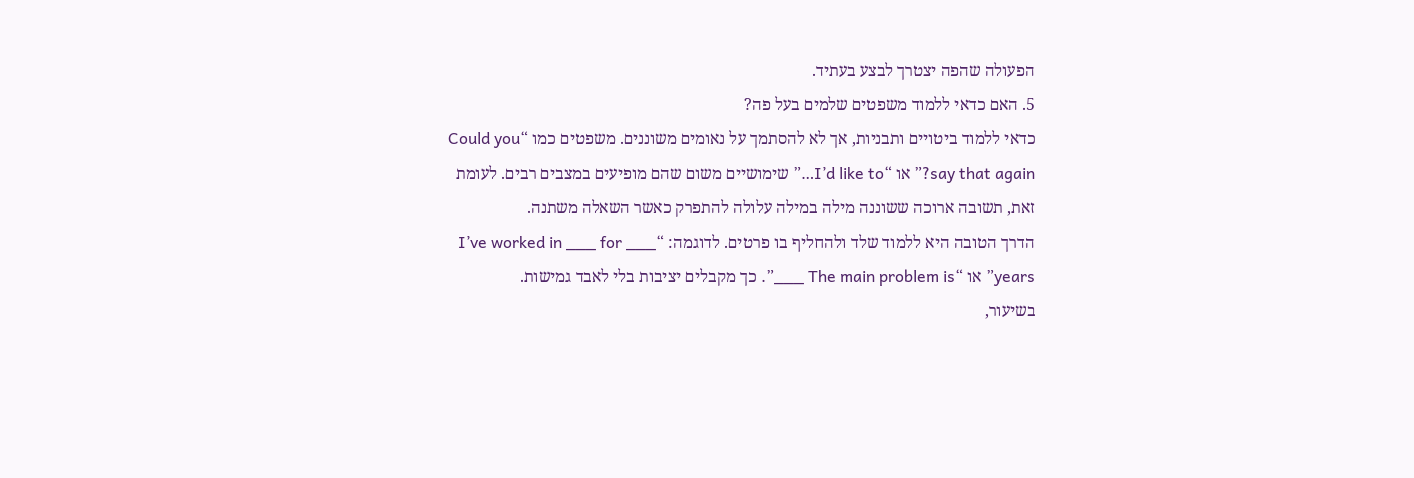הפעולה שהפה יצטרך לבצע בעתיד.
5. האם כדאי ללמוד משפטים שלמים בעל פה?
כדאי ללמוד ביטויים ותבניות, אך לא להסתמך על נאומים משוננים. משפטים כמו “Could you say that again?” או “I’d like to…” שימושיים משום שהם מופיעים במצבים רבים. לעומת זאת, תשובה ארוכה ששוננה מילה במילה עלולה להתפרק כאשר השאלה משתנה.
הדרך הטובה היא ללמוד שלד ולהחליף בו פרטים. לדוגמה: “I’ve worked in ___ for ___ years” או “The main problem is ___”. כך מקבלים יציבות בלי לאבד גמישות.
בשיעור,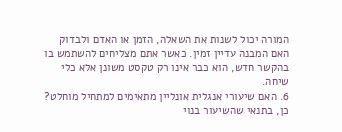המורה יכול לשנות את השאלה, הזמן או האדם ולבדוק האם המבנה עדיין זמין. כאשר אתם מצליחים להשתמש בו בהקשר חדש, הוא כבר אינו רק טקסט משונן אלא כלי שיחה.
6. האם שיעורי אנגלית אונליין מתאימים למתחיל מוחלט?
כן, בתנאי שהשיעור בנוי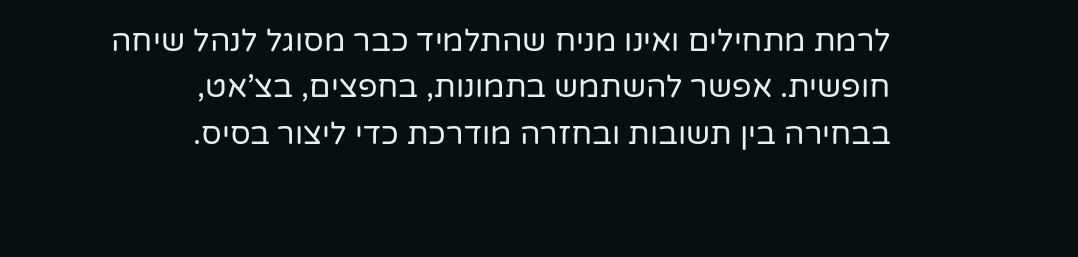לרמת מתחילים ואינו מניח שהתלמיד כבר מסוגל לנהל שיחה חופשית. אפשר להשתמש בתמונות, בחפצים, בצ’אט, בבחירה בין תשובות ובחזרה מודרכת כדי ליצור בסיס.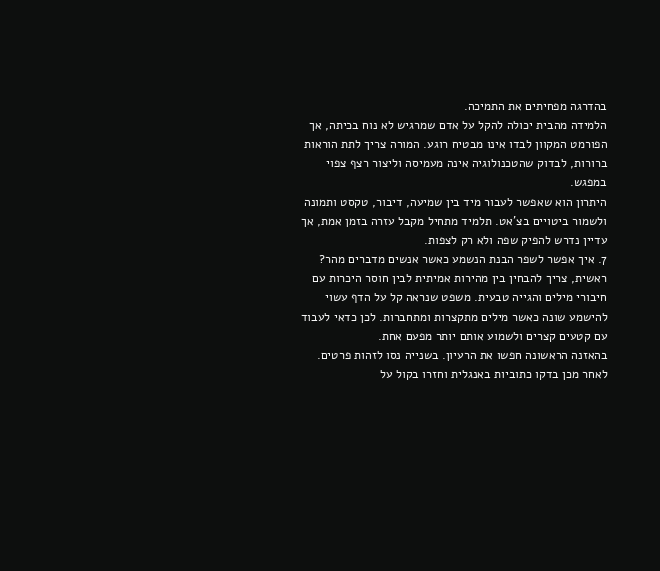בהדרגה מפחיתים את התמיכה.
הלמידה מהבית יכולה להקל על אדם שמרגיש לא נוח בכיתה, אך הפורמט המקוון לבדו אינו מבטיח רוגע. המורה צריך לתת הוראות ברורות, לבדוק שהטכנולוגיה אינה מעמיסה וליצור רצף צפוי במפגש.
היתרון הוא שאפשר לעבור מיד בין שמיעה, דיבור, טקסט ותמונה ולשמור ביטויים בצ’אט. תלמיד מתחיל מקבל עזרה בזמן אמת, אך עדיין נדרש להפיק שפה ולא רק לצפות.
7. איך אפשר לשפר הבנת הנשמע כאשר אנשים מדברים מהר?
ראשית, צריך להבחין בין מהירות אמיתית לבין חוסר היכרות עם חיבורי מילים והגייה טבעית. משפט שנראה קל על הדף עשוי להישמע שונה כאשר מילים מתקצרות ומתחברות. לכן כדאי לעבוד עם קטעים קצרים ולשמוע אותם יותר מפעם אחת.
בהאזנה הראשונה חפשו את הרעיון. בשנייה נסו לזהות פרטים. לאחר מכן בדקו כתוביות באנגלית וחזרו בקול על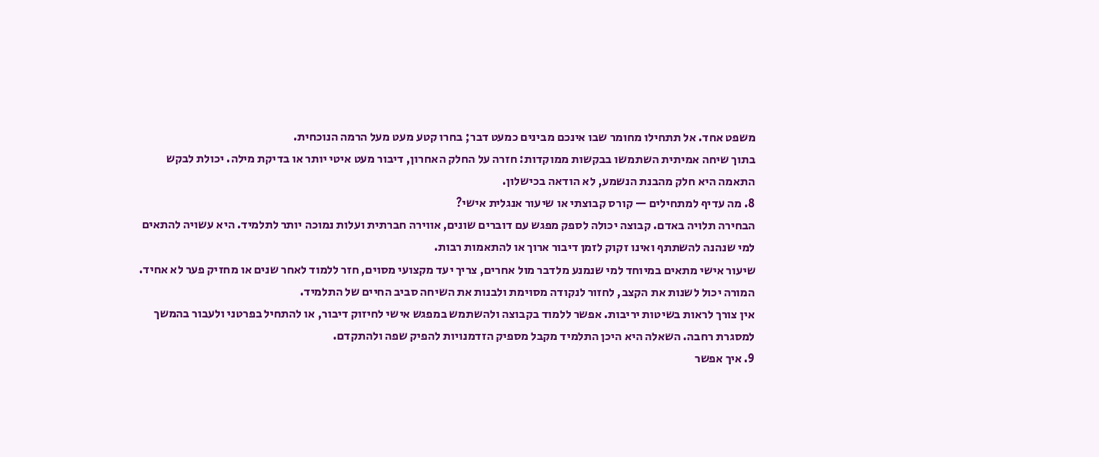משפט אחד. אל תתחילו מחומר שבו אינכם מבינים כמעט דבר; בחרו קטע מעט מעל הרמה הנוכחית.
בתוך שיחה אמיתית השתמשו בבקשות ממוקדות: חזרה על החלק האחרון, דיבור מעט איטי יותר או בדיקת מילה. יכולת לבקש התאמה היא חלק מהבנת הנשמע, לא הודאה בכישלון.
8. מה עדיף למתחילים — קורס קבוצתי או שיעור אנגלית אישי?
הבחירה תלויה באדם. קבוצה יכולה לספק מפגש עם דוברים שונים, אווירה חברתית ועלות נמוכה יותר לתלמיד. היא עשויה להתאים למי שנהנה להשתתף ואינו זקוק לזמן דיבור ארוך או להתאמות רבות.
שיעור אישי מתאים במיוחד למי שנמנע מלדבר מול אחרים, צריך יעד מקצועי מסוים, חזר ללמוד לאחר שנים או מחזיק פער לא אחיד. המורה יכול לשנות את הקצב, לחזור לנקודה מסוימת ולבנות את השיחה סביב החיים של התלמיד.
אין צורך לראות בשיטות יריבות. אפשר ללמוד בקבוצה ולהשתמש במפגש אישי לחיזוק דיבור, או להתחיל בפרטני ולעבור בהמשך למסגרת רחבה. השאלה היא היכן התלמיד מקבל מספיק הזדמנויות להפיק שפה ולהתקדם.
9. איך אפשר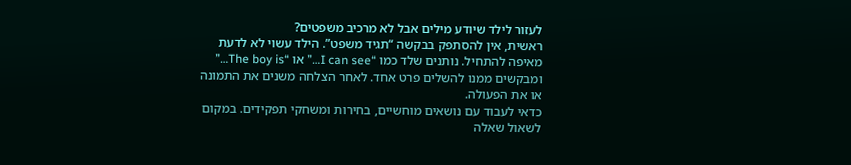לעזור לילד שיודע מילים אבל לא מרכיב משפטים?
ראשית, אין להסתפק בבקשה “תגיד משפט”. הילד עשוי לא לדעת מאיפה להתחיל. נותנים שלד כמו “I can see…” או “The boy is…” ומבקשים ממנו להשלים פרט אחד. לאחר הצלחה משנים את התמונה או את הפעולה.
כדאי לעבוד עם נושאים מוחשיים, בחירות ומשחקי תפקידים. במקום לשאול שאלה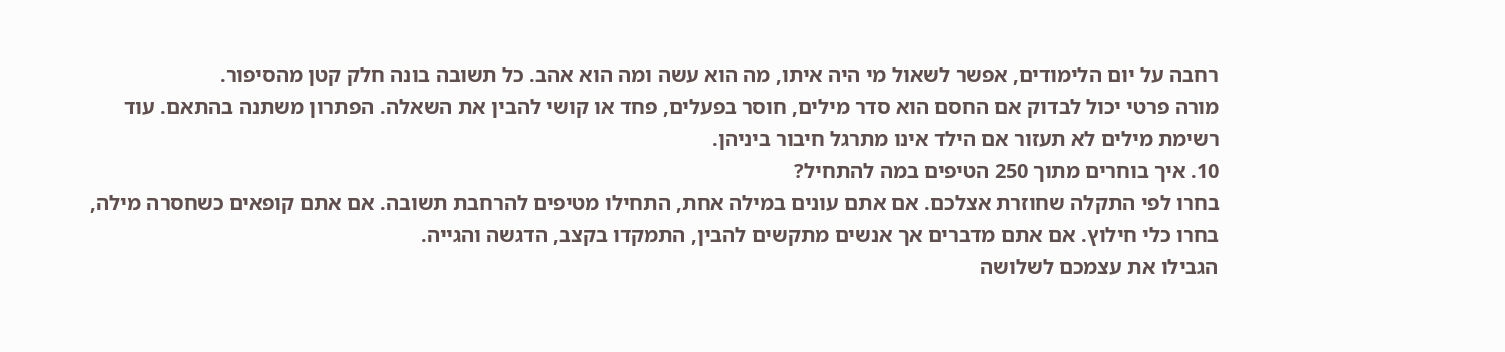רחבה על יום הלימודים, אפשר לשאול מי היה איתו, מה הוא עשה ומה הוא אהב. כל תשובה בונה חלק קטן מהסיפור.
מורה פרטי יכול לבדוק אם החסם הוא סדר מילים, חוסר בפעלים, פחד או קושי להבין את השאלה. הפתרון משתנה בהתאם. עוד רשימת מילים לא תעזור אם הילד אינו מתרגל חיבור ביניהן.
10. איך בוחרים מתוך 250 הטיפים במה להתחיל?
בחרו לפי התקלה שחוזרת אצלכם. אם אתם עונים במילה אחת, התחילו מטיפים להרחבת תשובה. אם אתם קופאים כשחסרה מילה, בחרו כלי חילוץ. אם אתם מדברים אך אנשים מתקשים להבין, התמקדו בקצב, הדגשה והגייה.
הגבילו את עצמכם לשלושה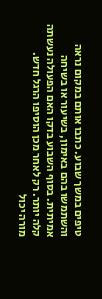טיפים במשך שבוע. כתבו אותם במקום נראה והשתמשו בהם באימון, בשיעור או בשיחה אמיתית. בסוף השבוע בדקו האם הפעולה נעשתה קלה יותר. רק לאחר מכן הוסיפו הרגל חדש.
מורה יכול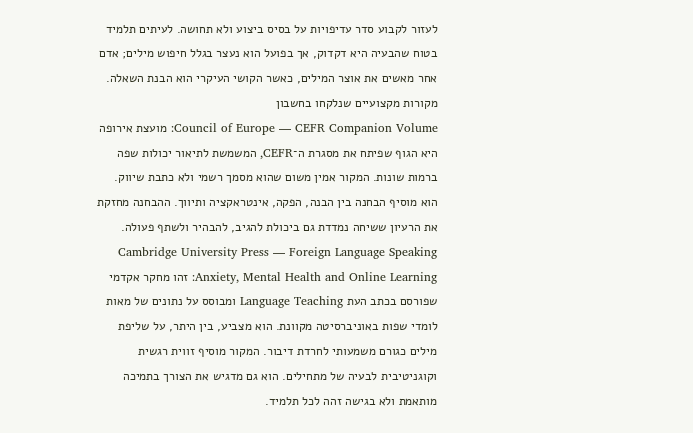לעזור לקבוע סדר עדיפויות על בסיס ביצוע ולא תחושה. לעיתים תלמיד בטוח שהבעיה היא דקדוק, אך בפועל הוא נעצר בגלל חיפוש מילים; אדם אחר מאשים את אוצר המילים, כאשר הקושי העיקרי הוא הבנת השאלה.
מקורות מקצועיים שנלקחו בחשבון
Council of Europe — CEFR Companion Volume: מועצת אירופה היא הגוף שפיתח את מסגרת ה־CEFR, המשמשת לתיאור יכולות שפה ברמות שונות. המקור אמין משום שהוא מסמך רשמי ולא כתבת שיווק. הוא מוסיף הבחנה בין הבנה, הפקה, אינטראקציה ותיווך. ההבחנה מחזקת את הרעיון ששיחה נמדדת גם ביכולת להגיב, להבהיר ולשתף פעולה.
Cambridge University Press — Foreign Language Speaking Anxiety, Mental Health and Online Learning: זהו מחקר אקדמי שפורסם בכתב העת Language Teaching ומבוסס על נתונים של מאות לומדי שפות באוניברסיטה מקוונת. הוא מצביע, בין היתר, על שליפת מילים כגורם משמעותי לחרדת דיבור. המקור מוסיף זווית רגשית וקוגניטיבית לבעיה של מתחילים. הוא גם מדגיש את הצורך בתמיכה מותאמת ולא בגישה זהה לכל תלמיד.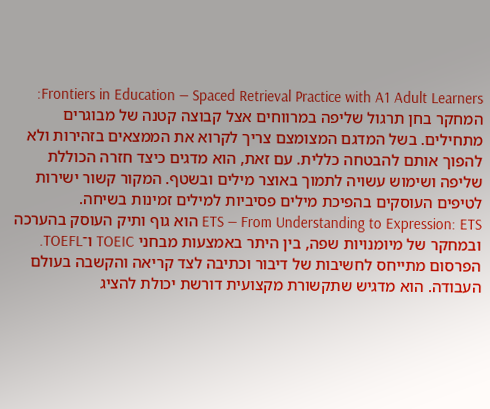Frontiers in Education — Spaced Retrieval Practice with A1 Adult Learners: המחקר בחן תרגול שליפה במרווחים אצל קבוצה קטנה של מבוגרים מתחילים. בשל המדגם המצומצם צריך לקרוא את הממצאים בזהירות ולא להפוך אותם להבטחה כללית. עם זאת, הוא מדגים כיצד חזרה הכוללת שליפה ושימוש עשויה לתמוך באוצר מילים ובשטף. המקור קשור ישירות לטיפים העוסקים בהפיכת מילים פסיביות למילים זמינות בשיחה.
ETS — From Understanding to Expression: ETS הוא גוף ותיק העוסק בהערכה ובמחקר של מיומנויות שפה, בין היתר באמצעות מבחני TOEIC ו־TOEFL. הפרסום מתייחס לחשיבות של דיבור וכתיבה לצד קריאה והקשבה בעולם העבודה. הוא מדגיש שתקשורת מקצועית דורשת יכולת להציג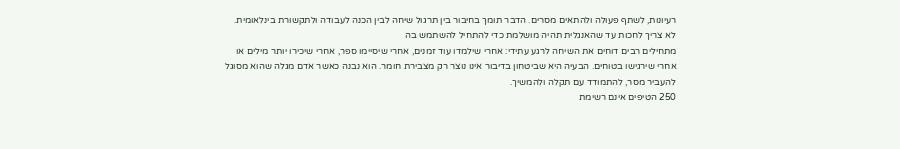רעיונות, לשתף פעולה ולהתאים מסרים. הדבר תומך בחיבור בין תרגול שיחה לבין הכנה לעבודה ולתקשורת בינלאומית.
לא צריך לחכות עד שהאנגלית תהיה מושלמת כדי להתחיל להשתמש בה
מתחילים רבים דוחים את השיחה לרגע עתידי: אחרי שילמדו עוד זמנים, אחרי שיסיימו ספר, אחרי שיכירו יותר מילים או אחרי שירגישו בטוחים. הבעיה היא שביטחון בדיבור אינו נוצר רק מצבירת חומר. הוא נבנה כאשר אדם מגלה שהוא מסוגל להעביר מסר, להתמודד עם תקלה ולהמשיך.
250 הטיפים אינם רשימת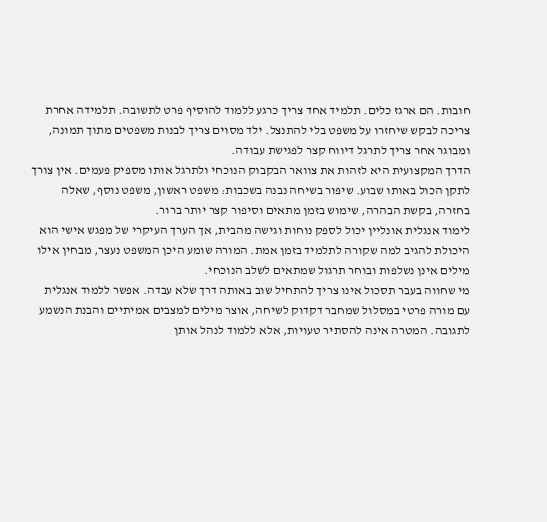חובות. הם ארגז כלים. תלמיד אחד צריך כרגע ללמוד להוסיף פרט לתשובה. תלמידה אחרת צריכה לבקש שיחזרו על משפט בלי להתנצל. ילד מסוים צריך לבנות משפטים מתוך תמונה, ומבוגר אחר צריך לתרגל דיווח קצר לפגישת עבודה.
הדרך המקצועית היא לזהות את צוואר הבקבוק הנוכחי ולתרגל אותו מספיק פעמים. אין צורך לתקן הכול באותו שבוע. שיפור בשיחה נבנה בשכבות: משפט ראשון, משפט נוסף, שאלה בחזרה, בקשת הבהרה, שימוש בזמן מתאים וסיפור קצר יותר ברור.
לימוד אנגלית אונליין יכול לספק נוחות וגישה מהבית, אך הערך העיקרי של מפגש אישי הוא היכולת להגיב למה שקורה לתלמיד בזמן אמת. המורה שומע היכן המשפט נעצר, מבחין אילו מילים אינן נשלפות ובוחר תרגול שמתאים לשלב הנוכחי.
מי שחווה בעבר תסכול אינו צריך להתחיל שוב באותה דרך שלא עבדה. אפשר ללמוד אנגלית עם מורה פרטי במסלול שמחבר דקדוק לשיחה, אוצר מילים למצבים אמיתיים והבנת הנשמע לתגובה. המטרה אינה להסתיר טעויות, אלא ללמוד לנהל אותן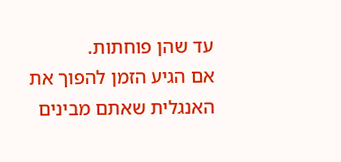עד שהן פוחתות.
אם הגיע הזמן להפוך את האנגלית שאתם מבינים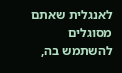לאנגלית שאתם מסוגלים להשתמש בה,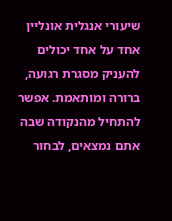שיעורי אנגלית אונליין אחד על אחד יכולים להעניק מסגרת רגועה, ברורה ומותאמת. אפשר להתחיל מהנקודה שבה אתם נמצאים, לבחור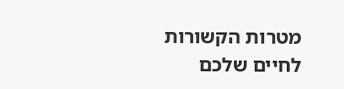מטרות הקשורות לחיים שלכם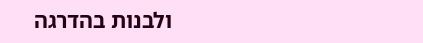ולבנות בהדרגה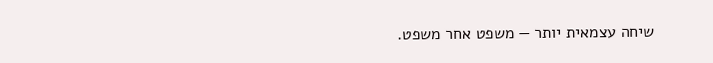שיחה עצמאית יותר — משפט אחר משפט.